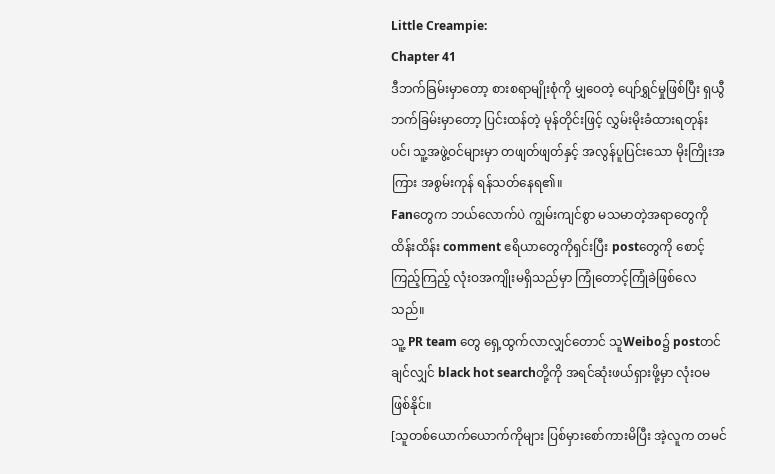Little Creampie:
Chapter 41
ဒီဘက်ခြမ်းမှာတော့ စားစရာမျိုးစုံကို မျှဝေတဲ့ ပျော်ရွှင်မှုဖြစ်ပြီး ရှယွီဘက်ခြမ်းမှာတော့ ပြင်းထန်တဲ့ မုန်တိုင်းဖြင့် လွှမ်းမိုးခံထားရတုန်းပင်၊ သူ့အဖွဲ့ဝင်များမှာ တဖျတ်ဖျတ်နှင့် အလွန်ပူပြင်းသော မိုးကြိုးအကြား အစွမ်းကုန် ရန်သတ်နေရ၏။
Fanတွေက ဘယ်လောက်ပဲ ကျွမ်းကျင်စွာ မသမာတဲ့အရာတွေကို ထိန်းထိန်း comment ဧရိယာတွေကိုရှင်းပြီး postတွေကို စောင့်ကြည့်ကြည့် လုံးဝအကျိုးမရှိသည်မှာ ကြုံတောင့်ကြုံခဲဖြစ်လေသည်။
သူ့ PR team တွေ ရှေ့ထွက်လာလျှင်တောင် သူWeibo၌ postတင်ချင်လျှင် black hot searchတို့ကို အရင်ဆုံးဖယ်ရှားဖို့မှာ လုံးဝမဖြစ်နိုင်။
[သူတစ်ယောက်ယောက်ကိုများ ပြစ်မှားစော်ကားမိပြီး အဲ့လူက တမင်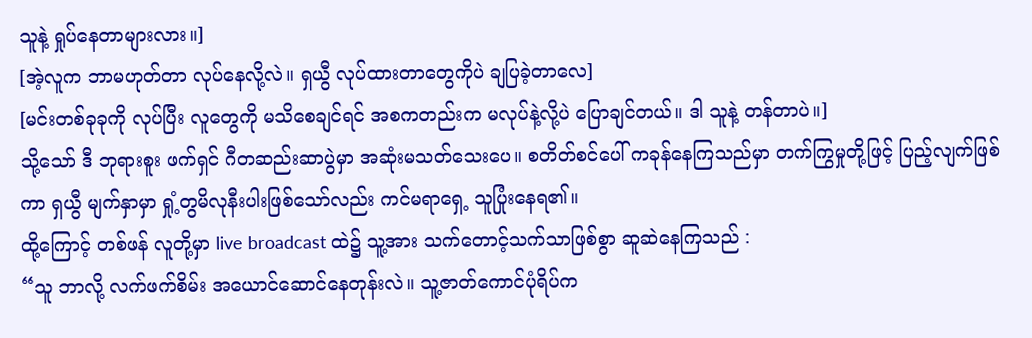သူနဲ့ ရှုပ်နေတာများလား။]
[အဲ့လူက ဘာမဟုတ်တာ လုပ်နေလို့လဲ။ ရှယွီ လုပ်ထားတာတွေကိုပဲ ချပြခဲ့တာလေ]
[မင်းတစ်ခုခုကို လုပ်ပြီး လူတွေကို မသိစေချင်ရင် အစကတည်းက မလုပ်နဲ့လို့ပဲ ပြောချင်တယ်။ ဒါ သူနဲ့ တန်တာပဲ။]
သို့သော် ဒီ ဘုရားစူး ဖက်ရှင် ဂီတဆည်းဆာပွဲမှာ အဆုံးမသတ်သေးပေ။ စတိတ်စင်ပေါ် ကခုန်နေကြသည်မှာ တက်ကြွမှုတို့ဖြင့် ပြည့်လျက်ဖြစ်ကာ ရှယွီ မျက်နှာမှာ ရှုံ့တွမိလုနီးပါးဖြစ်သော်လည်း ကင်မရာရှေ့ သူပြုံးနေရ၏။
ထို့ကြောင့် တစ်ဖန် လူတို့မှာ live broadcast ထဲ၌ သူ့အား သက်တောင့်သက်သာဖြစ်စွာ ဆူဆဲနေကြသည် :
“သူ ဘာလို့ လက်ဖက်စိမ်း အယောင်ဆောင်နေတုန်းလဲ။ သူ့ဇာတ်ကောင်ပုံရိပ်က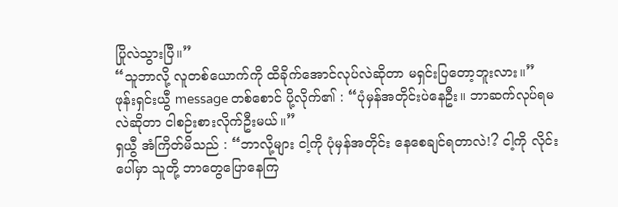ပြိုလဲသွားပြီ။”
“သူဘာလို့ လူတစ်ယောက်ကို ထိခိုက်အောင်လုပ်လဲဆိုတာ မရှင်းပြတော့ဘူးလား။”
ဖုန်းရှင်းယွီ message တစ်စောင် ပို့လိုက်၏ : “ပုံမှန်အတိုင်းပဲနေဦး။ ဘာဆက်လုပ်ရမလဲဆိုတာ ငါစဉ်းစားလိုက်ဦးမယ်။”
ရှယွီ အံကြိတ်မိသည် : “ဘာလို့များ ငါ့ကို ပုံမှန်အတိုင်း နေစေချင်ရတာလဲ!? ငါ့ကို လိုင်းပေါ်မှာ သူတို့ ဘာတွေပြောနေကြ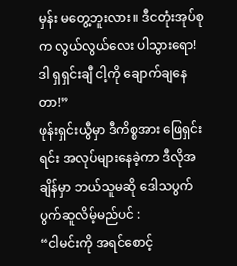မှန်း မတွေ့ဘူးလား။ ဒီငတုံးအုပ်စုက လွယ်လွယ်လေး ပါသွားရော! ဒါ ရှရှင်းချီ ငါ့ကို ချောက်ချနေတာ!”
ဖုန်းရှင်းယွီမှာ ဒီကိစ္စအား ဖြေရှင်းရင်း အလုပ်များနေခဲ့ကာ ဒီလိုအချိန်မှာ ဘယ်သူမဆို ဒေါသပွက်ပွက်ဆူလိမ့်မည်ပင် :
“ငါမင်းကို အရင်စောင့်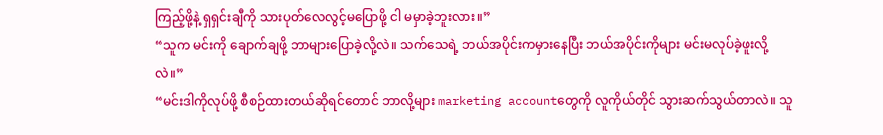ကြည့်ဖို့နဲ့ ရှရှင်းချီကို သားပုတ်လေလွင့်မပြောဖို့ ငါ မမှာခဲ့ဘူးလား။”
“သူက မင်းကို ချောက်ချဖို့ ဘာများပြောခဲ့လို့လဲ။ သက်သေရဲ့ ဘယ်အပိုင်းကမှားနေပြီး ဘယ်အပိုင်းကိုများ မင်းမလုပ်ခဲ့ဖူးလို့လဲ။”
“မင်းဒါကိုလုပ်ဖို့ စီစဉ်ထားတယ်ဆိုရင်တောင် ဘာလို့များ marketing accountတွေကို လူကိုယ်တိုင် သွားဆက်သွယ်တာလဲ။ သူ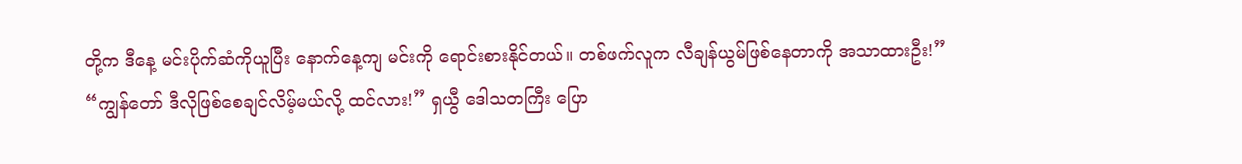တို့က ဒီနေ့ မင်းပိုက်ဆံကိုယူပြီး နောက်နေ့ကျ မင်းကို ရောင်းစားနိုင်တယ်။ တစ်ဖက်လူက လီချန်ယွမ်ဖြစ်နေတာကို အသာထားဦး!”
“ကျွန်တော် ဒီလိုဖြစ်စေချင်လိမ့်မယ်လို့ ထင်လား!” ရှယွီ ဒေါသတကြီး ပြော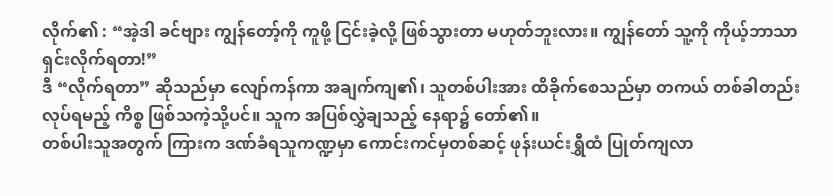လိုက်၏ : “အဲ့ဒါ ခင်ဗျား ကျွန်တော့်ကို ကူဖို့ ငြင်းခဲ့လို့ ဖြစ်သွားတာ မဟုတ်ဘူးလား။ ကျွန်တော် သူ့ကို ကိုယ့်ဘာသာ ရှင်းလိုက်ရတာ!”
ဒီ “လိုက်ရတာ” ဆိုသည်မှာ လျော်ကန်ကာ အချက်ကျ၏၊ သူတစ်ပါးအား ထိခိုက်စေသည်မှာ တကယ် တစ်ခါတည်း လုပ်ရမည့် ကိစ္စ ဖြစ်သကဲ့သို့ပင်။ သူက အပြစ်လွှဲချသည့် နေရာ၌ တော်၏။
တစ်ပါးသူအတွက် ကြားက ဒဏ်ခံရသူကဏ္ဍမှာ ကောင်းကင်မှတစ်ဆင့် ဖုန်းယင်းရွှီထံ ပြုတ်ကျလာ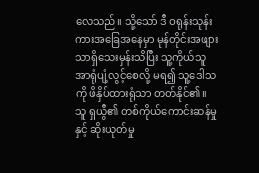လေသည်။ သို့သော် ဒီ ဝရုန်းသုန်းကားအခြေအနေမှာ မုန်တိုင်းအဖျားသာရှိသေးမှန်းသိပြီး သူ့ကိုယ်သူ အာရုံပျံ့လွင့်စေလို့ မရ၍ သူ့ဒေါသကို ဖိနှိပ်ထားရုံသာ တတ်နိုင်၏။
သူ ရှယွီ၏ တစ်ကိုယ်ကောင်းဆန်မှုနှင့် ဆိုးယုတ်မှု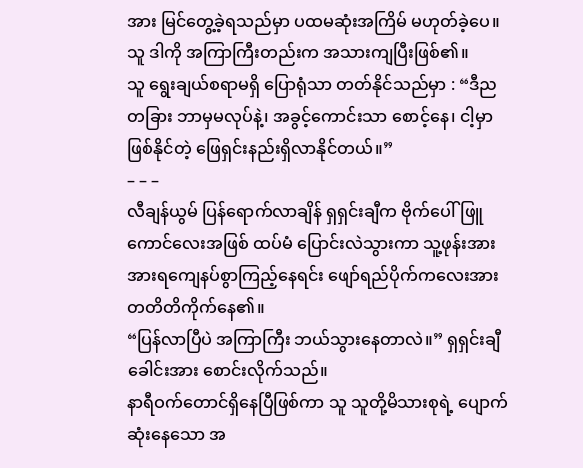အား မြင်တွေ့ခဲ့ရသည်မှာ ပထမဆုံးအကြိမ် မဟုတ်ခဲ့ပေ။ သူ ဒါကို အကြာကြီးတည်းက အသားကျပြီးဖြစ်၏။
သူ ရွေးချယ်စရာမရှိ ပြောရုံသာ တတ်နိုင်သည်မှာ : “ဒီည တခြား ဘာမှမလုပ်နဲ့၊ အခွင့်ကောင်းသာ စောင့်နေ၊ ငါ့မှာ ဖြစ်နိုင်တဲ့ ဖြေရှင်းနည်းရှိလာနိုင်တယ်။”
– – –
လီချန်ယွမ် ပြန်ရောက်လာချိန် ရှရှင်းချီက ဗိုက်ပေါ်ဖြူကောင်လေးအဖြစ် ထပ်မံ ပြောင်းလဲသွားကာ သူ့ဖုန်းအား အားရကျေနပ်စွာကြည့်နေရင်း ဖျော်ရည်ပိုက်ကလေးအား တတိတိကိုက်နေ၏။
“ပြန်လာပြီပဲ အကြာကြီး ဘယ်သွားနေတာလဲ။” ရှရှင်းချီ ခေါင်းအား စောင်းလိုက်သည်။
နာရီဝက်တောင်ရှိနေပြီဖြစ်ကာ သူ သူတို့မိသားစုရဲ့ ပျောက်ဆုံးနေသော အ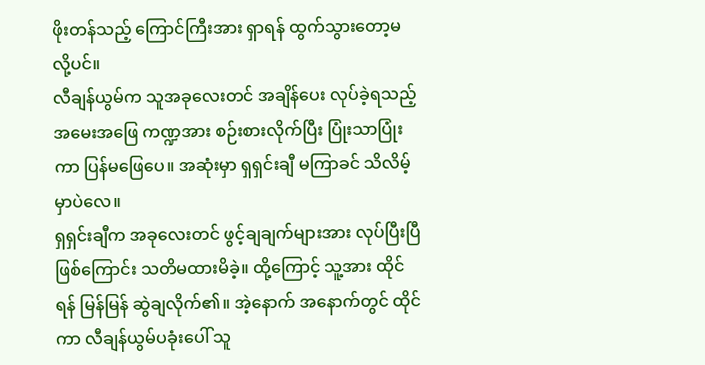ဖိုးတန်သည့် ကြောင်ကြီးအား ရှာရန် ထွက်သွားတော့မလို့ပင်။
လီချန်ယွမ်က သူအခုလေးတင် အချိန်ပေး လုပ်ခဲ့ရသည့် အမေးအဖြေ ကဏ္ဍအား စဉ်းစားလိုက်ပြီး ပြုံးသာပြုံးကာ ပြန်မဖြေပေ။ အဆုံးမှာ ရှရှင်းချီ မကြာခင် သိလိမ့်မှာပဲလေ။
ရှရှင်းချီက အခုလေးတင် ဖွင့်ချချက်များအား လုပ်ပြီးပြီဖြစ်ကြောင်း သတိမထားမိခဲ့။ ထို့ကြောင့် သူ့အား ထိုင်ရန် မြန်မြန် ဆွဲချလိုက်၏။ အဲ့နောက် အနောက်တွင် ထိုင်ကာ လီချန်ယွမ်ပခုံးပေါ် သူ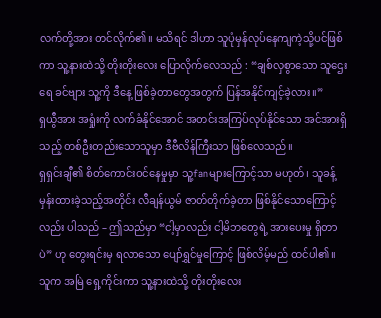လက်တို့အား တင်လိုက်၏။ မသိရင် ဒါဟာ သူပုံမှန်လုပ်နေကျကဲ့သို့ပင်ဖြစ်ကာ သူ့နားထဲသို့ တိုးတိုးလေး ပြောလိုက်လေသည် : “ချစ်လှစွာသော သူဌေးရေ ခင်ဗျား သူ့ကို ဒီနေ့ ဖြစ်ခဲ့တာတွေအတွက် ပြန်အနိုင်ကျင့်ခဲ့လား။”
ရှယွီအား အရှုံးကို လက်ခံနိုင်အောင် အတင်းအကြပ်လုပ်နိုင်သော အင်အားရှိသည့် တစ်ဦးတည်းသောသူမှာ ဒီဗီလိန်ကြီးသာ ဖြစ်လေသည်။
ရှရှင်းချီ၏ စိတ်ကောင်းဝင်နေမှုမှာ သူ့fanများကြောင့်သာ မဟုတ်၊ သူခန့်မှန်းထားခဲ့သည့်အတိုင်း လီချန်ယွမ် ဇာတ်တိုက်ခဲ့တာ ဖြစ်နိုင်သောကြောင့်လည်း ပါသည် – ဤသည်မှာ “ငါ့မှာလည်း ငါ့မိဘတွေရဲ့ အားပေးမှု ရှိတာပဲ” ဟု တွေးရင်းမှ ရလာသော ပျော်ရွှင်မှုကြောင့် ဖြစ်လိမ့်မည် ထင်ပါ၏။
သူက အမြဲ ရှေ့ကိုင်းကာ သူ့နားထဲသို့ တိုးတိုးလေး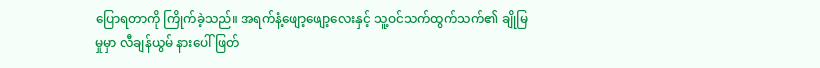ပြောရတာကို ကြိုက်ခဲ့သည်။ အရက်နံ့ဖျော့ဖျော့လေးနှင့် သူ့ဝင်သက်ထွက်သက်၏ ချိုမြမှုမှာ လီချန်ယွမ် နားပေါ် ဖြတ်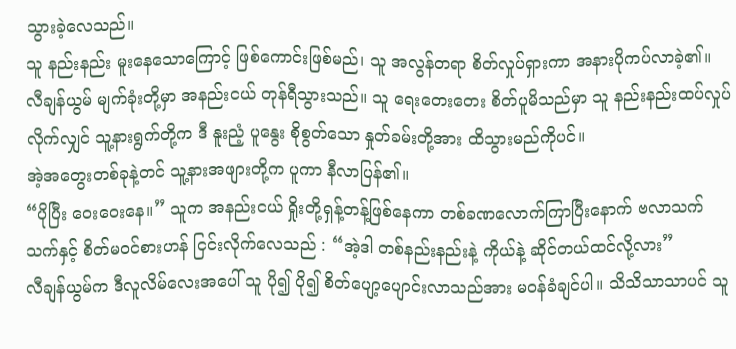သွားခဲ့လေသည်။
သူ နည်းနည်း မူးနေသောကြောင့် ဖြစ်ကောင်းဖြစ်မည်၊ သူ အလွန်တရာ စိတ်လှုပ်ရှားကာ အနားပိုကပ်လာခဲ့၏။
လီချန်ယွမ် မျက်ခုံးတို့မှာ အနည်းငယ် တုန်ရီသွားသည်။ သူ ရေးတေးတေး စိတ်ပူမိသည်မှာ သူ နည်းနည်းထပ်လှုပ်လိုက်လျှင် သူ့နားရွက်တို့က ဒီ နူးညံ့ ပူနွေး စိုစွတ်သော နှုတ်ခမ်းတို့အား ထိသွားမည်ကိုပင်။
အဲ့အတွေးတစ်ခုနဲ့တင် သူ့နားအဖျားတို့က ပူကာ နီလာပြန်၏။
“ပိုပြီး ဝေးဝေးနေ။” သူက အနည်းငယ် ရှိုးတို့ရှန့်တန့်ဖြစ်နေကာ တစ်ခဏလောက်ကြာပြီးနောက် ဗလာသက်သက်နှင့် စိတ်မဝင်စားဟန် ငြင်းလိုက်လေသည် : “အဲ့ဒါ တစ်နည်းနည်းနဲ့ ကိုယ်နဲ့ ဆိုင်တယ်ထင်လို့လား”
လီချန်ယွမ်က ဒီလူလိမ်လေးအပေါ် သူ ပို၍ ပို၍ စိတ်ပျော့ပျောင်းလာသည်အား မဝန်ခံချင်ပါ။ သိသိသာသာပင် သူ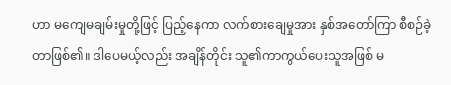ဟာ မကျေမချမ်းမှုတို့ဖြင့် ပြည့်နေကာ လက်စားချေမှုအား နှစ်အတော်ကြာ စီစဉ်ခဲ့တာဖြစ်၏။ ဒါပေမယ့်လည်း အချိန်တိုင်း သူ၏ကာကွယ်ပေးသူအဖြစ် မ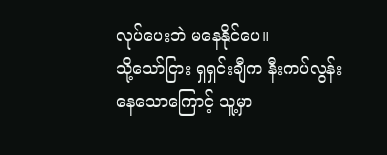လုပ်ပေးဘဲ မနေနိုင်ပေ။
သို့သော်ငြား ရှရှင်းချီက နီးကပ်လွန်းနေသောကြောင့် သူ့မှာ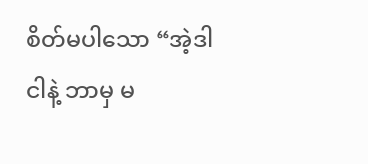စိတ်မပါသော “အဲ့ဒါ ငါနဲ့ ဘာမှ မ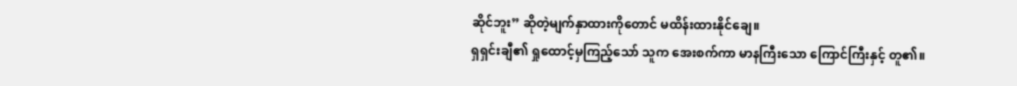ဆိုင်ဘူး” ဆိုတဲ့မျက်နှာထားကိုတောင် မထိန်းထားနိုင်ချေ။
ရှရှင်းချီ၏ ရှုထောင့်မှကြည့်သော် သူက အေးစက်ကာ မာနကြီးသော ကြောင်ကြီးနှင့် တူ၏။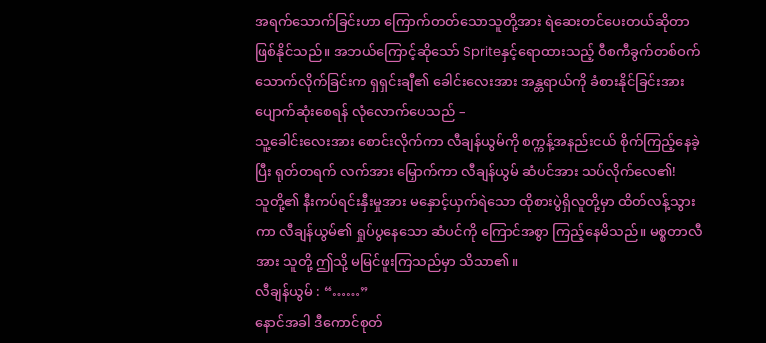အရက်သောက်ခြင်းဟာ ကြောက်တတ်သောသူတို့အား ရဲဆေးတင်ပေးတယ်ဆိုတာ ဖြစ်နိုင်သည်။ အဘယ်ကြောင့်ဆိုသော် Spriteနှင့်ရောထားသည့် ဝီစကီခွက်တစ်ဝက် သောက်လိုက်ခြင်းက ရှရှင်းချီ၏ ခေါင်းလေးအား အန္တရာယ်ကို ခံစားနိုင်ခြင်းအား ပျောက်ဆုံးစေရန် လုံလောက်ပေသည် –
သူ့ခေါင်းလေးအား စောင်းလိုက်ကာ လီချန်ယွမ်ကို စက္ကန့်အနည်းငယ် စိုက်ကြည့်နေခဲ့ပြီး ရုတ်တရက် လက်အား မြှောက်ကာ လီချန်ယွမ် ဆံပင်အား သပ်လိုက်လေ၏!
သူတို့၏ နီးကပ်ရင်းနှီးမှုအား မနှောင့်ယှက်ရဲသော ထိုစားပွဲရှိလူတို့မှာ ထိတ်လန့်သွားကာ လီချန်ယွမ်၏ ရှုပ်ပွနေသော ဆံပင်ကို ကြောင်အစွာ ကြည့်နေမိသည်။ မစ္စတာလီအား သူတို့ ဤသို့ မမြင်ဖူးကြသည်မှာ သိသာ၏။
လီချန်ယွမ် : “……”
နောင်အခါ ဒီကောင်စုတ်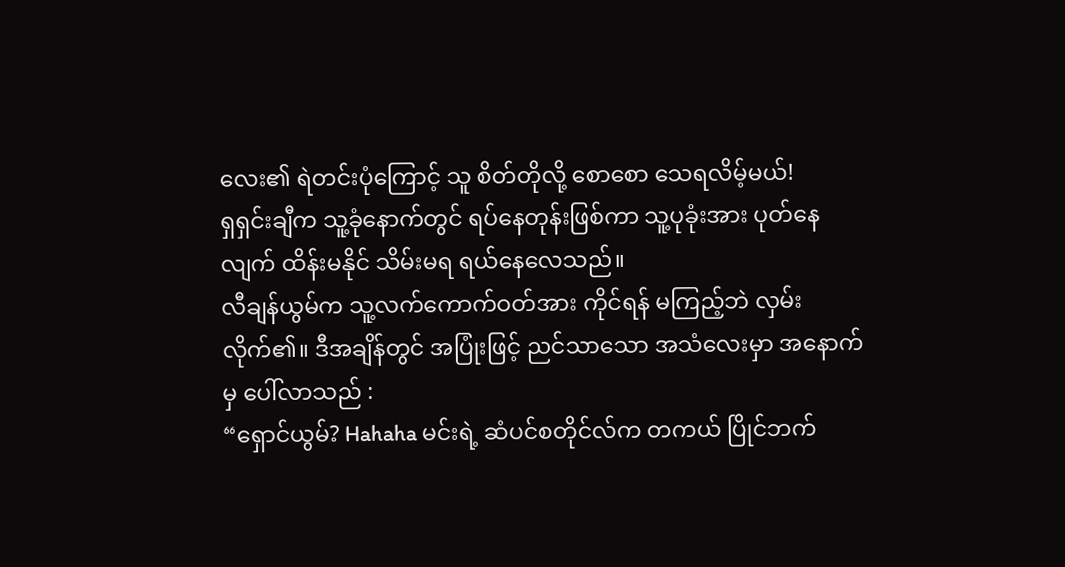လေး၏ ရဲတင်းပုံကြောင့် သူ စိတ်တိုလို့ စောစော သေရလိမ့်မယ်!
ရှရှင်းချီက သူ့ခုံနောက်တွင် ရပ်နေတုန်းဖြစ်ကာ သူ့ပုခုံးအား ပုတ်နေလျက် ထိန်းမနိုင် သိမ်းမရ ရယ်နေလေသည်။
လီချန်ယွမ်က သူ့လက်ကောက်ဝတ်အား ကိုင်ရန် မကြည့်ဘဲ လှမ်းလိုက်၏။ ဒီအချိန်တွင် အပြုံးဖြင့် ညင်သာသော အသံလေးမှာ အနောက်မှ ပေါ်လာသည် :
“ရှောင်ယွမ်? Hahaha မင်းရဲ့ ဆံပင်စတိုင်လ်က တကယ် ပြိုင်ဘက်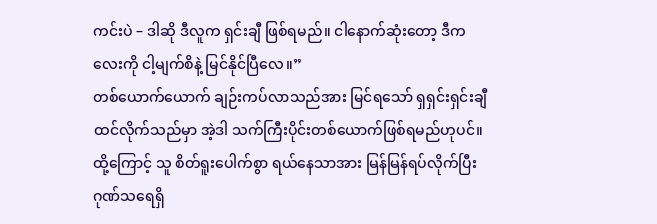ကင်းပဲ – ဒါဆို ဒီလူက ရှင်းချီ ဖြစ်ရမည်။ ငါနောက်ဆုံးတော့ ဒီကလေးကို ငါ့မျက်စိနဲ့ မြင်နိုင်ပြီလေ။”
တစ်ယောက်ယောက် ချဉ်းကပ်လာသည်အား မြင်ရသော် ရှရှင်းရှင်းချီထင်လိုက်သည်မှာ အဲ့ဒါ သက်ကြီးပိုင်းတစ်ယောက်ဖြစ်ရမည်ဟုပင်။ ထို့ကြောင့် သူ စိတ်ရူးပေါက်စွာ ရယ်နေသာအား မြန်မြန်ရပ်လိုက်ပြီး ဂုဏ်သရေရှိ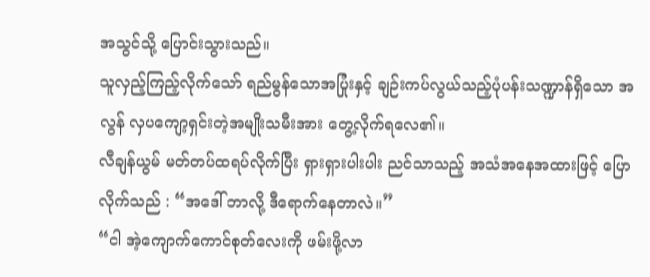အသွင်သို့ ပြောင်းသွားသည်။
သူလှည့်ကြည့်လိုက်သော် ရည်မွန်သောအပြုံးနှင့် ချဉ်းကပ်လွယ်သည့်ပုံပန်းသဏ္ဍာန်ရှိသော အလွန် လှပကျော့ရှင်းတဲ့အမျိုးသမီးအား တွေ့လိုက်ရလေ၏။
လီချန်ယွမ် မတ်တပ်ထရပ်လိုက်ပြီး ရှားရှားပါးပါး ညင်သာသည့် အသံအနေအထားဖြင့် ပြောလိုက်သည် : “အဒေါ် ဘာလို့ ဒီရောက်နေတာလဲ။”
“ငါ အဲ့ကျောက်ကောင်စုတ်လေးကို ဖမ်းဖို့လာ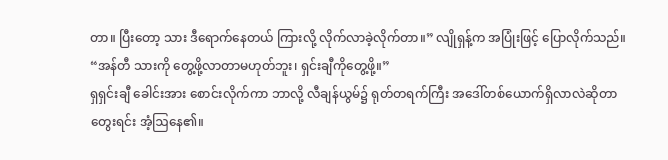တာ။ ပြီးတော့ သား ဒီရောက်နေတယ် ကြားလို့ လိုက်လာခဲ့လိုက်တာ။” လျိုရှန့်က အပြုံးဖြင့် ပြောလိုက်သည်။ “အန်တီ သားကို တွေ့ဖို့လာတာမဟုတ်ဘူး၊ ရှင်းချီကိုတွေ့ဖို့။”
ရှရှင်းချီ ခေါင်းအား စောင်းလိုက်ကာ ဘာလို့ လီချန်ယွမ်၌ ရုတ်တရက်ကြီး အဒေါ်တစ်ယောက်ရှိလာလဲဆိုတာ တွေးရင်း အံ့ဩနေ၏။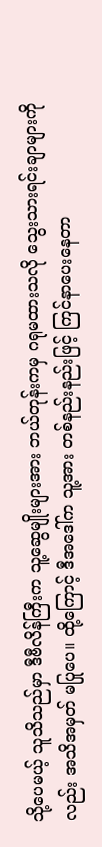သို့ပေမယ့် သူသိသည်မှာ ဒီဗီလိန်ကြီးက သူ့ဆွေမျိုးများအား ဘယ်တုန်းကမှ ဂရုမထားသလို သွေးသားရင်းချာများကိုလည်း အသိအမှတ် မပြုပေ။ ထို့ကြောင့် ဒီအဒေါ်က သူ့အား တစ်နည်းနည်းဖြင့် ကြင်နာပေးနေတာ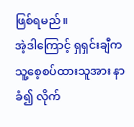ဖြစ်ရမည်။
အဲ့ဒါကြောင့် ရှရှင်းချီက သူ့စေ့စပ်ထားသူအား နာခံ၍ လိုက်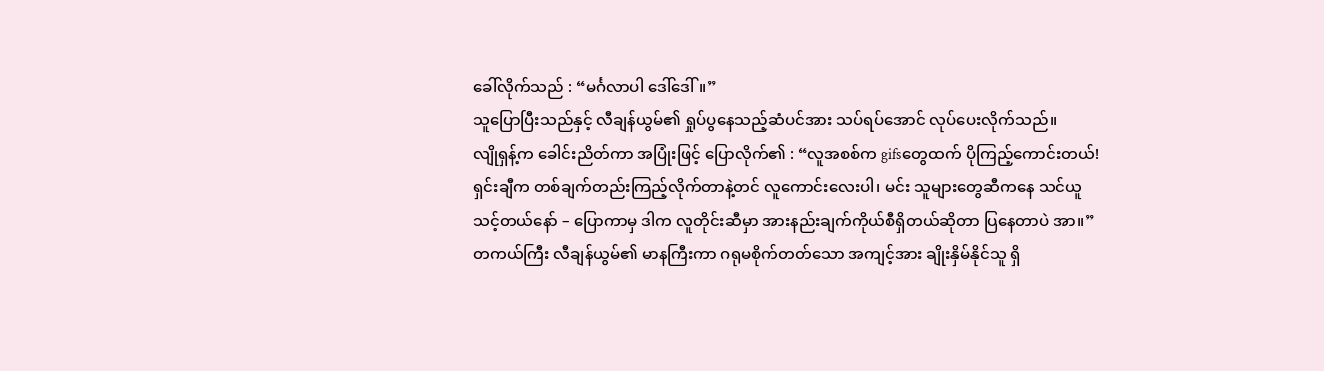ခေါ်လိုက်သည် : “မင်္ဂလာပါ ဒေါ်ဒေါ်။”
သူပြောပြီးသည်နှင့် လီချန်ယွမ်၏ ရှုပ်ပွနေသည့်ဆံပင်အား သပ်ရပ်အောင် လုပ်ပေးလိုက်သည်။
လျိုရှန့်က ခေါင်းညိတ်ကာ အပြုံးဖြင့် ပြောလိုက်၏ : “လူအစစ်က gifsတွေထက် ပိုကြည့်ကောင်းတယ်! ရှင်းချီက တစ်ချက်တည်းကြည့်လိုက်တာနဲ့တင် လူကောင်းလေးပါ၊ မင်း သူများတွေဆီကနေ သင်ယူသင့်တယ်နော် – ပြောကာမှ ဒါက လူတိုင်းဆီမှာ အားနည်းချက်ကိုယ်စီရှိတယ်ဆိုတာ ပြနေတာပဲ အာ။”
တကယ်ကြီး လီချန်ယွမ်၏ မာနကြီးကာ ဂရုမစိုက်တတ်သော အကျင့်အား ချိုးနှိမ်နိုင်သူ ရှိ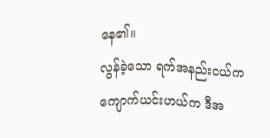နေ၏။
လွန်ခဲ့သော ရက်အနည်းငယ်က ကျောက်ယင်းဟယ်က ဒီအ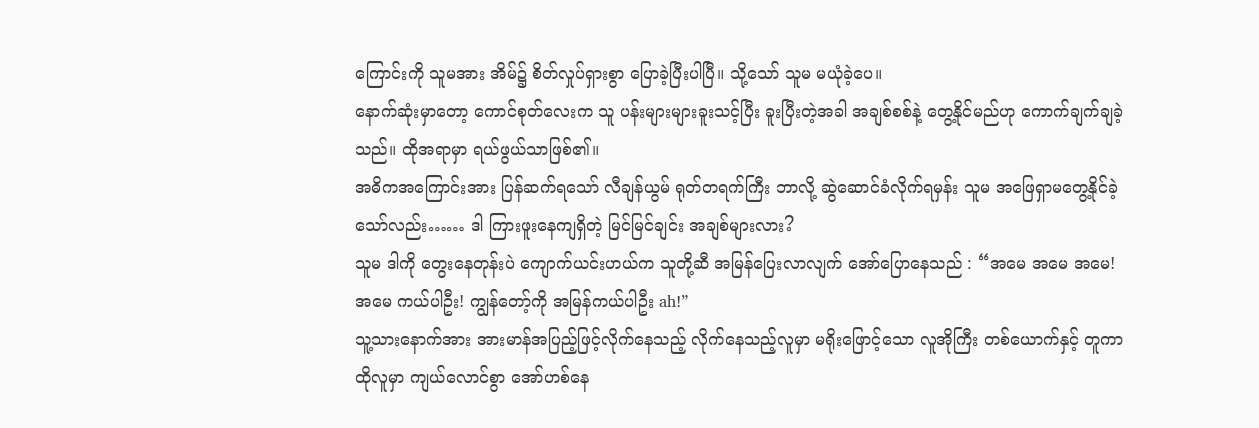ကြောင်းကို သူမအား အိမ်၌ စိတ်လှုပ်ရှားစွာ ပြောခဲ့ပြီးပါပြီ။ သို့သော် သူမ မယုံခဲ့ပေ။
နောက်ဆုံးမှာတော့ ကောင်စုတ်လေးက သူ ပန်းများများခူးသင့်ပြီး ခူးပြီးတဲ့အခါ အချစ်စစ်နဲ့ တွေ့နိုင်မည်ဟု ကောက်ချက်ချခဲ့သည်။ ထိုအရာမှာ ရယ်ဖွယ်သာဖြစ်၏။
အဓိကအကြောင်းအား ပြန်ဆက်ရသော် လီချန်ယွမ် ရုတ်တရက်ကြီး ဘာလို့ ဆွဲဆောင်ခံလိုက်ရမှန်း သူမ အဖြေရှာမတွေ့နိုင်ခဲ့သော်လည်း…… ဒါ ကြားဖူးနေကျရှိတဲ့ မြင်မြင်ချင်း အချစ်များလား?
သူမ ဒါကို တွေးနေတုန်းပဲ ကျောက်ယင်းဟယ်က သူတို့ဆီ အမြန်ပြေးလာလျက် အော်ပြောနေသည် : “အမေ အမေ အမေ! အမေ ကယ်ပါဦး! ကျွန်တော့်ကို အမြန်ကယ်ပါဦး ah!”
သူ့သားနောက်အား အားမာန်အပြည့်ဖြင့်လိုက်နေသည့် လိုက်နေသည့်လူမှာ မရိုးဖြောင့်သော လူအိုကြီး တစ်ယောက်နှင့် တူကာ ထိုလူမှာ ကျယ်လောင်စွာ အော်ဟစ်နေ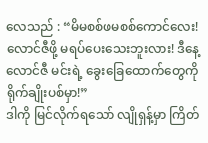လေသည် : “မိမစစ်ဖမစစ်ကောင်လေး! လောင်ဇီဖို့ မရပ်ပေးသေးဘူးလား! ဒီနေ့ လောင်ဇီ မင်းရဲ့ ခွေးခြေထောက်တွေကို ရိုက်ချိုးပစ်မှာ!”
ဒါကို မြင်လိုက်ရသော် လျိုရှန့်မှာ ကြိတ်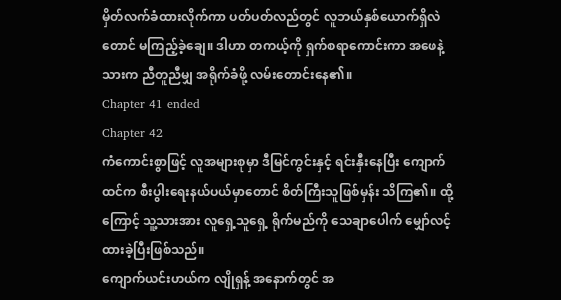မှိတ်လက်ခံထားလိုက်ကာ ပတ်ပတ်လည်တွင် လူဘယ်နှစ်ယောက်ရှိလဲတောင် မကြည့်ခဲ့ချေ။ ဒါဟာ တကယ့်ကို ရှက်စရာကောင်းကာ အဖေနဲ့သားက ညီတူညီမျှ အရိုက်ခံဖို့ လမ်းတောင်းနေ၏။
Chapter 41 ended
Chapter 42
ကံကောင်းစွာဖြင့် လူအများစုမှာ ဒီမြင်ကွင်းနှင့် ရင်းနှီးနေပြီး ကျောက်ထင်က စီးပွါးရေးနယ်ပယ်မှာတောင် စိတ်ကြီးသူဖြစ်မှန်း သိကြ၏။ ထို့ကြောင့် သူ့သားအား လူရှေ့သူရှေ့ ရိုက်မည်ကို သေချာပေါက် မျှော်လင့်ထားခဲ့ပြီးဖြစ်သည်။
ကျောက်ယင်းဟယ်က လျိုရှန့် အနောက်တွင် အ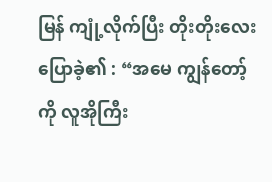မြန် ကျုံ့လိုက်ပြီး တိုးတိုးလေးပြောခဲ့၏ : “အမေ ကျွန်တော့်ကို လူအိုကြီး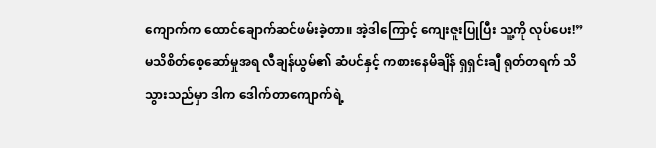ကျောက်က ထောင်ချောက်ဆင်ဖမ်းခဲ့တာ။ အဲ့ဒါကြောင့် ကျေးဇူးပြုပြီး သူ့ကို လုပ်ပေး!”
မသိစိတ်စေ့ဆော်မှုအရ လီချန်ယွမ်၏ ဆံပင်နှင့် ကစားနေမိချိန် ရှရှင်းချီ ရုတ်တရက် သိသွားသည်မှာ ဒါက ဒေါက်တာကျောက်ရဲ့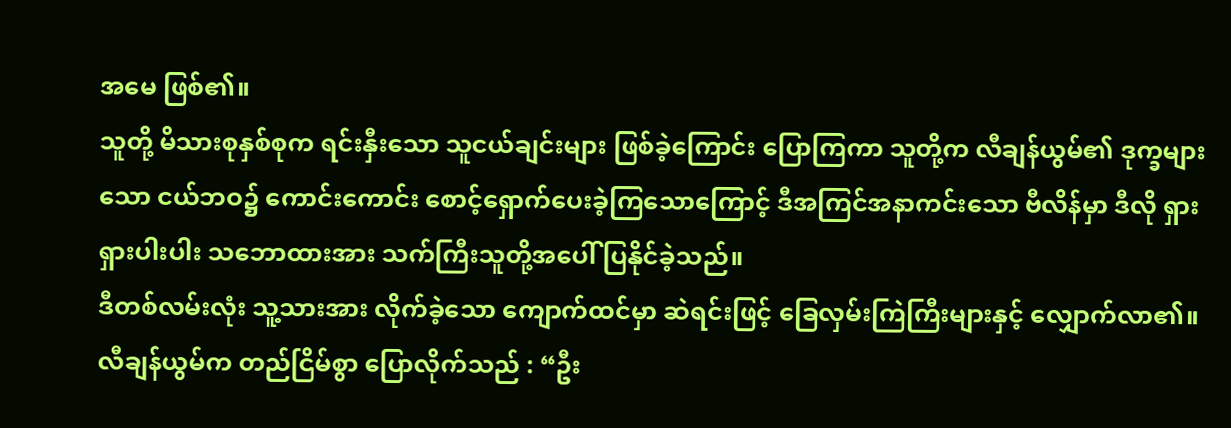အမေ ဖြစ်၏။
သူတို့ မိသားစုနှစ်စုက ရင်းနှီးသော သူငယ်ချင်းများ ဖြစ်ခဲ့ကြောင်း ပြောကြကာ သူတို့က လီချန်ယွမ်၏ ဒုက္ခများသော ငယ်ဘဝ၌ ကောင်းကောင်း စောင့်ရှောက်ပေးခဲ့ကြသောကြောင့် ဒီအကြင်အနာကင်းသော ဗီလိန်မှာ ဒီလို ရှားရှားပါးပါး သဘောထားအား သက်ကြီးသူတို့အပေါ် ပြနိုင်ခဲ့သည်။
ဒီတစ်လမ်းလုံး သူ့သားအား လိုက်ခဲ့သော ကျောက်ထင်မှာ ဆဲရင်းဖြင့် ခြေလှမ်းကြဲကြီးများနှင့် လျှောက်လာ၏။ လီချန်ယွမ်က တည်ငြိမ်စွာ ပြောလိုက်သည် : “ဦး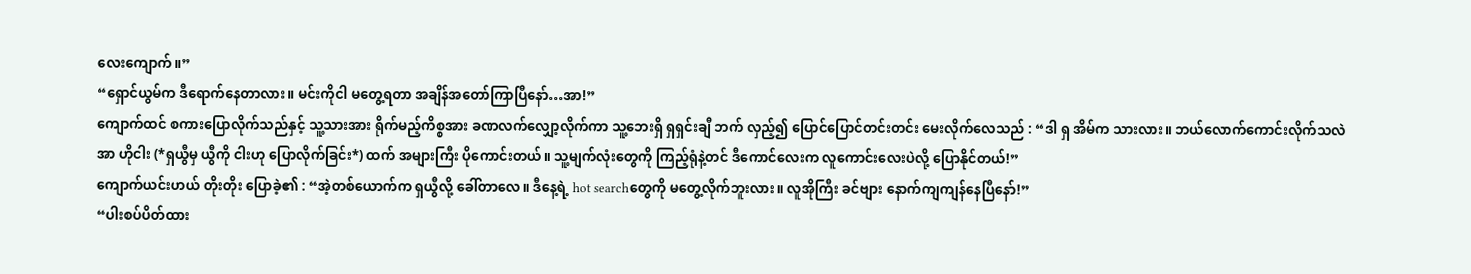လေးကျောက်။”
“ရှောင်ယွမ်က ဒီရောက်နေတာလား။ မင်းကိုငါ မတွေ့ရတာ အချိန်အတော်ကြာပြီနော်…အာ!”
ကျောက်ထင် စကားပြောလိုက်သည်နှင့် သူ့သားအား ရိုက်မည့်ကိစ္စအား ခဏလက်လျှော့လိုက်ကာ သူ့ဘေးရှိ ရှရှင်းချီ ဘက် လှည့်၍ ပြောင်ပြောင်တင်းတင်း မေးလိုက်လေသည် : “ဒါ ရှ အိမ်က သားလား။ ဘယ်လောက်ကောင်းလိုက်သလဲအာ ဟိုငါး (*ရှယွီမှ ယွီကို ငါးဟု ပြောလိုက်ခြင်း*) ထက် အများကြီး ပိုကောင်းတယ်။ သူ့မျက်လုံးတွေကို ကြည့်ရုံနဲ့တင် ဒီကောင်လေးက လူကောင်းလေးပဲလို့ ပြောနိုင်တယ်!”
ကျောက်ယင်းဟယ် တိုးတိုး ပြောခဲ့၏ : “အဲ့တစ်ယောက်က ရှယွီလို့ ခေါ်တာလေ။ ဒီနေ့ရဲ့ hot searchတွေကို မတွေ့လိုက်ဘူးလား။ လူအိုကြီး ခင်ဗျား နောက်ကျကျန်နေပြီနော်!”
“ပါးစပ်ပိတ်ထား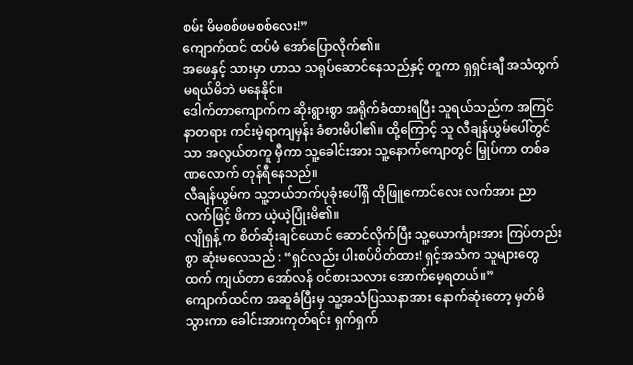စမ်း မိမစစ်ဖမစစ်လေး!”
ကျောက်ထင် ထပ်မံ အော်ပြောလိုက်၏။
အဖေနှင့် သားမှာ ဟာသ သရုပ်ဆောင်နေသည်နှင့် တူကာ ရှရှင်းချီ အသံထွက်မရယ်မိဘဲ မနေနိုင်။
ဒေါက်တာကျောက်က ဆိုးရွားစွာ အရိုက်ခံထားရပြီး သူရယ်သည်က အကြင်နာတရား ကင်းမဲ့ရာကျမှန်း ခံစားမိပါ၏။ ထို့ကြောင့် သူ လီချန်ယွမ်ပေါ်တွင်သာ အလွယ်တကူ မှီကာ သူ့ခေါင်းအား သူ့နောက်ကျောတွင် မြှုပ်ကာ တစ်ခဏလောက် တုန်ရီနေသည်။
လီချန်ယွမ်က သူ့ဘယ်ဘက်ပုခုံးပေါ်ရှိ ထိုဖြူကောင်လေး လက်အား ညာလက်ဖြင့် ဖိကာ ယဲ့ယဲ့ပြုံးမိ၏။
လျိုရှန့် က စိတ်ဆိုးချင်ယောင် ဆောင်လိုက်ပြီး သူ့ယောင်္ကျားအား ကြပ်တည်းစွာ ဆုံးမလေသည် : “ရှင်လည်း ပါးစပ်ပိတ်ထား! ရှင့်အသံက သူများတွေထက် ကျယ်တာ အော်လန် ဝင်စားသလား အောက်မေ့ရတယ်။”
ကျောက်ထင်က အဆူခံပြီးမှ သူ့အသံပြဿနာအား နောက်ဆုံးတော့ မှတ်မိသွားကာ ခေါင်းအားကုတ်ရင်း ရှက်ရှက်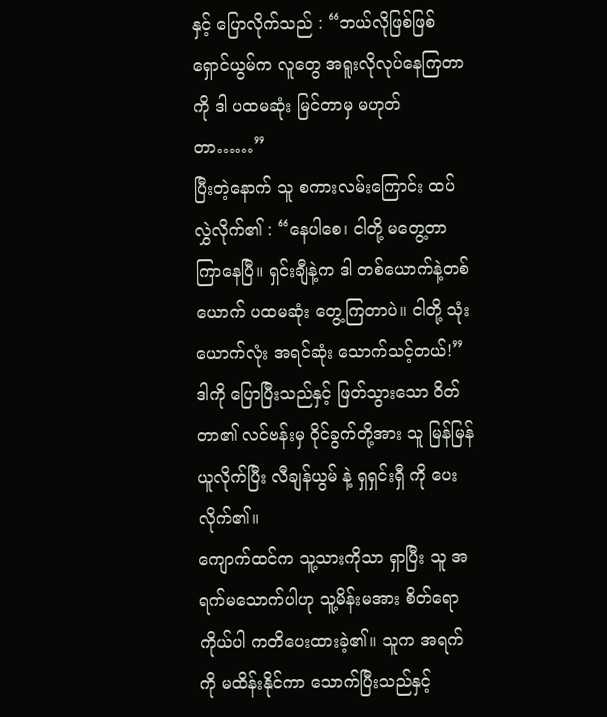နှင့် ပြောလိုက်သည် : “ဘယ်လိုဖြစ်ဖြစ် ရှောင်ယွမ်က လူတွေ အရူးလိုလုပ်နေကြတာကို ဒါ ပထမဆုံး မြင်တာမှ မဟုတ်တာ……”
ပြီးတဲ့နောက် သူ စကားလမ်းကြောင်း ထပ်လွှဲလိုက်၏ : “နေပါစေ၊ ငါတို့ မတွေ့တာ ကြာနေပြီ။ ရှင်းချီနဲ့က ဒါ တစ်ယောက်နဲ့တစ်ယောက် ပထမဆုံး တွေ့ကြတာပဲ။ ငါတို့ သုံးယောက်လုံး အရင်ဆုံး သောက်သင့်တယ်!”
ဒါကို ပြောပြီးသည်နှင့် ဖြတ်သွားသော ဝိတ်တာ၏ လင်ဗန်းမှ ဝိုင်ခွက်တို့အား သူ မြန်မြန် ယူလိုက်ပြီး လီချန်ယွမ် နဲ့ ရှရှင်းရှီ ကို ပေးလိုက်၏။
ကျောက်ထင်က သူ့သားကိုသာ ရှာပြီး သူ အရက်မသောက်ပါဟု သူ့မိန်းမအား စိတ်ရောကိုယ်ပါ ကတိပေးထားခဲ့၏။ သူက အရက်ကို မထိန်းနိုင်ကာ သောက်ပြီးသည်နှင့်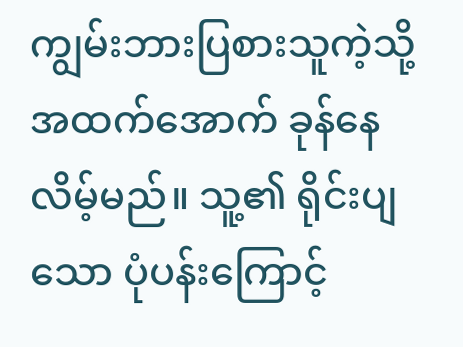ကျွမ်းဘားပြစားသူကဲ့သို့ အထက်အောက် ခုန်နေလိမ့်မည်။ သူ့၏ ရိုင်းပျသော ပုံပန်းကြောင့်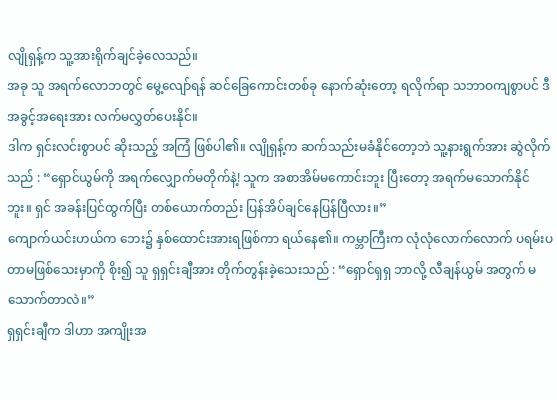လျိုရှန့်က သူ့အားရိုက်ချင်ခဲ့လေသည်။
အခု သူ အရက်လောဘတွင် မွေ့လျော်ရန် ဆင်ခြေကောင်းတစ်ခု နောက်ဆုံးတော့ ရလိုက်ရာ သဘာဝကျစွာပင် ဒီအခွင့်အရေးအား လက်မလွှတ်ပေးနိုင်။
ဒါက ရှင်းလင်းစွာပင် ဆိုးသည့် အကြံ ဖြစ်ပါ၏။ လျိုရှန့်က ဆက်သည်းမခံနိုင်တော့ဘဲ သူ့နားရွက်အား ဆွဲလိုက်သည် : “ရှောင်ယွမ်ကို အရက်လျှောက်မတိုက်နဲ့! သူက အစာအိမ်မကောင်းဘူး ပြီးတော့ အရက်မသောက်နိုင်ဘူး။ ရှင် အခန်းပြင်ထွက်ပြီး တစ်ယောက်တည်း ပြန်အိပ်ချင်နေပြန်ပြီလား။”
ကျောက်ယင်းဟယ်က ဘေး၌ နှစ်ထောင်းအားရဖြစ်ကာ ရယ်နေ၏။ ကမ္ဘာကြီးက လုံလုံလောက်လောက် ပရမ်းပတာမဖြစ်သေးမှာကို စိုး၍ သူ ရှရှင်းချီအား တိုက်တွန်းခဲ့သေးသည် : “ရှောင်ရှရှ ဘာလို့ လီချန်ယွမ် အတွက် မသောက်တာလဲ။”
ရှရှင်းချီက ဒါဟာ အကျိုးအ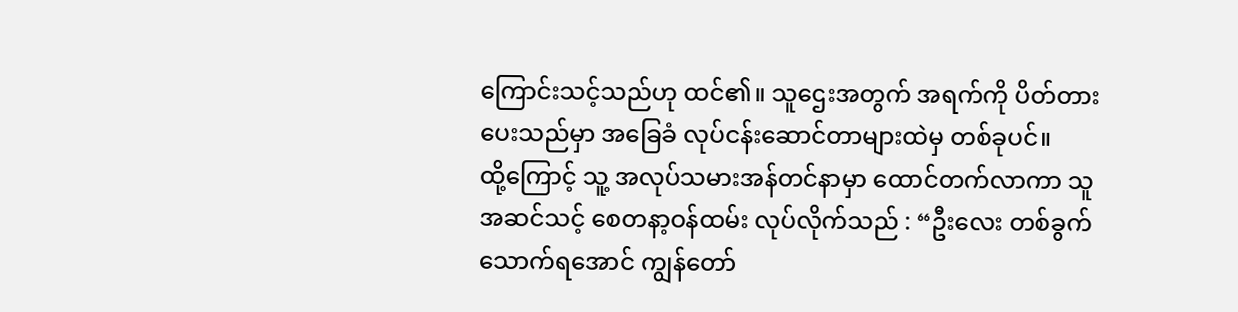ကြောင်းသင့်သည်ဟု ထင်၏။ သူဌေးအတွက် အရက်ကို ပိတ်တားပေးသည်မှာ အခြေခံ လုပ်ငန်းဆောင်တာများထဲမှ တစ်ခုပင်။
ထို့ကြောင့် သူ့ အလုပ်သမားအန်တင်နာမှာ ထောင်တက်လာကာ သူ အဆင်သင့် စေတနာ့ဝန်ထမ်း လုပ်လိုက်သည် : “ဦးလေး တစ်ခွက်သောက်ရအောင် ကျွန်တော်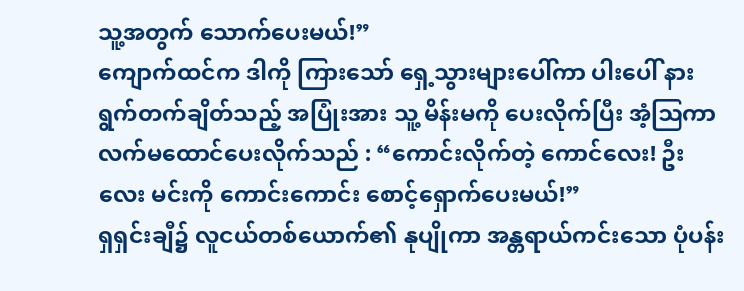သူ့အတွက် သောက်ပေးမယ်!”
ကျောက်ထင်က ဒါကို ကြားသော် ရှေ့သွားများပေါ်ကာ ပါးပေါ် နားရွက်တက်ချိတ်သည့် အပြုံးအား သူ့ မိန်းမကို ပေးလိုက်ပြီး အံ့ဩကာ လက်မထောင်ပေးလိုက်သည် : “ကောင်းလိုက်တဲ့ ကောင်လေး! ဦးလေး မင်းကို ကောင်းကောင်း စောင့်ရှောက်ပေးမယ်!”
ရှရှင်းချီ၌ လူငယ်တစ်ယောက်၏ နုပျိုကာ အန္တရာယ်ကင်းသော ပုံပန်း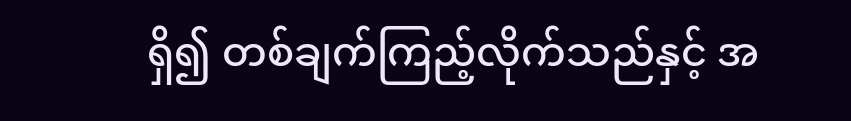ရှိ၍ တစ်ချက်ကြည့်လိုက်သည်နှင့် အ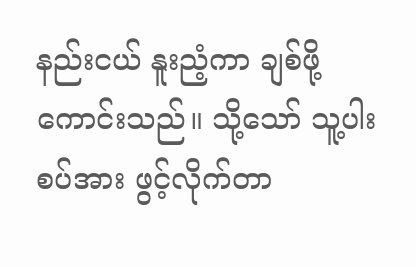နည်းငယ် နူးညံ့ကာ ချစ်ဖို့ ကောင်းသည်။ သို့သော် သူ့ပါးစပ်အား ဖွင့်လိုက်တာ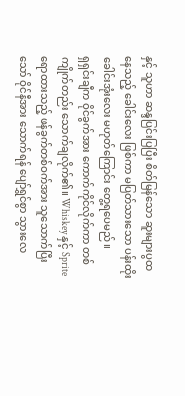နှင့် သူဟာ ဆန္ဒပြင်းပြပြီး စိတ်မြန်သော ဆူးများပွထနေသည့် ခေါင်းလေး ဖြစ်ကာ မပြတ်သားသော ပန်းထိုးခေါင်းအုံးလေး မဟုတ်ကြောင်း တွေ့ရပေမည်။
ရှရှင်းချီက ဝိုင်ခွက်အား ကောက်ကိုင်လိုက်ကာ တစ်ကျိုက်တည်း သောက်ချလိုက်၏။ Whiskey နှင့် Sprite ရောထားသည့် ဖန်ခွက်တစ်ဝက်အား သူသောက်ပြီးသော် ဝိုင်နီအား သောက်ရန် ပျော်ရွှင်စွာ သွားလေ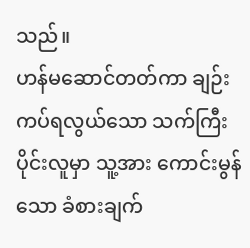သည်။
ဟန်မဆောင်တတ်ကာ ချဉ်းကပ်ရလွယ်သော သက်ကြီးပိုင်းလူမှာ သူ့အား ကောင်းမွန်သော ခံစားချက်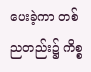ပေးခဲ့ကာ တစ်ညတည်း၌ ကိစ္စ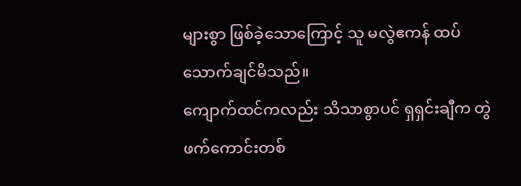များစွာ ဖြစ်ခဲ့သောကြောင့် သူ မလွဲဧကန် ထပ်သောက်ချင်မိသည်။
ကျောက်ထင်ကလည်း သိသာစွာပင် ရှရှင်းချီက တွဲဖက်ကောင်းတစ်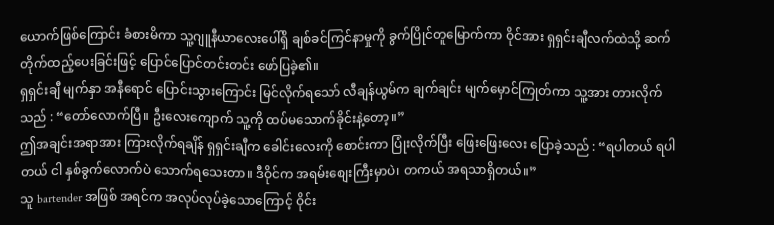ယောက်ဖြစ်ကြောင်း ခံစားမိကာ သူ့ဂျူနီယာလေးပေါ်ရှိ ချစ်ခင်ကြင်နာမှုကို ခွက်ပြိုင်တူမြောက်ကာ ဝိုင်အား ရှရှင်းချီလက်ထဲသို့ ဆက်တိုက်ထည့်ပေးခြင်းဖြင့် ပြောင်ပြောင်တင်းတင်း ဖော်ပြခဲ့၏။
ရှရှင်းချီ မျက်နှာ အနီရောင် ပြောင်းသွားကြောင်း မြင်လိုက်ရသော် လီချန်ယွမ်က ချက်ချင်း မျက်မှောင်ကြုတ်ကာ သူ့အား တားလိုက်သည် : “တော်လောက်ပြီ။ ဦးလေးကျောက် သူ့ကို ထပ်မသောက်ခိုင်းနဲ့တော့။”
ဤအချင်းအရာအား ကြားလိုက်ရချိန် ရှရှင်းချီက ခေါင်းလေးကို စောင်းကာ ပြုံးလိုက်ပြီး ဖြေးဖြေးလေး ပြောခဲ့သည် : “ရပါတယ် ရပါတယ် ငါ နှစ်ခွက်လောက်ပဲ သောက်ရသေးတာ။ ဒီဝိုင်က အရမ်းစျေးကြီးမှာပဲ၊ တကယ် အရသာရှိတယ်။”
သူ bartender အဖြစ် အရင်က အလုပ်လုပ်ခဲ့သောကြောင့် ဝိုင်း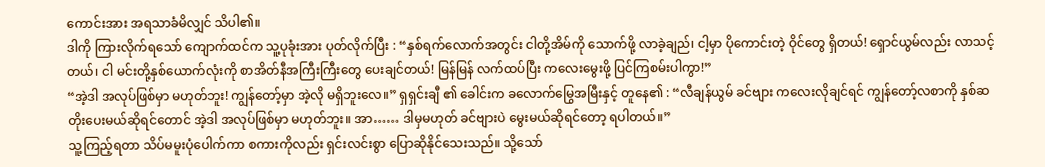ကောင်းအား အရသာခံမိလျှင် သိပါ၏။
ဒါကို ကြားလိုက်ရသော် ကျောက်ထင်က သူ့ပုခုံးအား ပုတ်လိုက်ပြီး : “နှစ်ရက်လောက်အတွင်း ငါတို့အိမ်ကို သောက်ဖို့ လာခဲ့ချည်၊ ငါ့မှာ ပိုကောင်းတဲ့ ဝိုင်တွေ ရှိတယ်! ရှောင်ယွမ်လည်း လာသင့်တယ်၊ ငါ မင်းတို့နှစ်ယောက်လုံးကို စာအိတ်နီအကြီးကြီးတွေ ပေးချင်တယ်! မြန်မြန် လက်ထပ်ပြီး ကလေးမွေးဖို့ ပြင်ကြစမ်းပါကွာ!”
“အဲ့ဒါ အလုပ်ဖြစ်မှာ မဟုတ်ဘူး! ကျွန်တော့်မှာ အဲ့လို မရှိဘူးလေ။” ရှရှင်းချီ ၏ ခေါင်းက ခလောက်မြွေအမြီးနှင့် တူနေ၏ : “လီချန်ယွမ် ခင်ဗျား ကလေးလိုချင်ရင် ကျွန်တော့်လစာကို နှစ်ဆတိုးပေးမယ်ဆိုရင်တောင် အဲ့ဒါ အလုပ်ဖြစ်မှာ မဟုတ်ဘူး။ အာ…… ဒါမှမဟုတ် ခင်ဗျားပဲ မွေးမယ်ဆိုရင်တော့ ရပါတယ်။”
သူ့ကြည့်ရတာ သိပ်မမူးပုံပေါက်ကာ စကားကိုလည်း ရှင်းလင်းစွာ ပြောဆိုနိုင်သေးသည်။ သို့သော်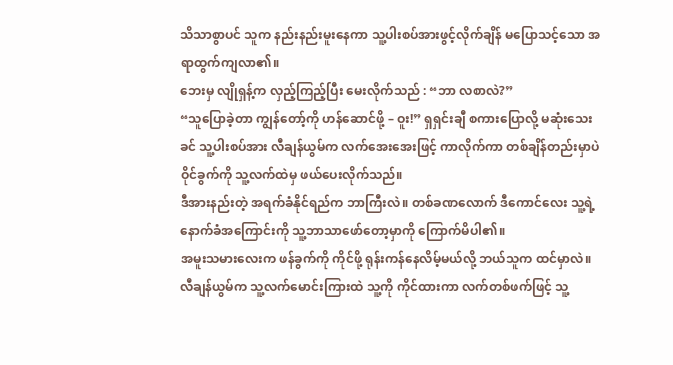သိသာစွာပင် သူက နည်းနည်းမူးနေကာ သူ့ပါးစပ်အားဖွင့်လိုက်ချိန် မပြောသင့်သော အရာထွက်ကျလာ၏။
ဘေးမှ လျိုရှန့်က လှည့်ကြည့်ပြီး မေးလိုက်သည် : “ဘာ လစာလဲ?”
“သူပြောခဲ့တာ ကျွန်တော့်ကို ဟန်ဆောင်ဖို့ – ဝူး!” ရှရှင်းချီ စကားပြောလို့ မဆုံးသေးခင် သူ့ပါးစပ်အား လီချန်ယွမ်က လက်အေးအေးဖြင့် ကာလိုက်ကာ တစ်ချိန်တည်းမှာပဲ ဝိုင်ခွက်ကို သူ့လက်ထဲမှ ဖယ်ပေးလိုက်သည်။
ဒီအားနည်းတဲ့ အရက်ခံနိုင်ရည်က ဘာကြီးလဲ။ တစ်ခဏလောက် ဒီကောင်လေး သူ့ရဲ့နောက်ခံအကြောင်းကို သူ့ဘာသာဖော်တော့မှာကို ကြောက်မိပါ၏။
အမူးသမားလေးက ဖန်ခွက်ကို ကိုင်ဖို့ ရုန်းကန်နေလိမ့်မယ်လို့ ဘယ်သူက ထင်မှာလဲ။ လီချန်ယွမ်က သူ့လက်မောင်းကြားထဲ သူ့ကို ကိုင်ထားကာ လက်တစ်ဖက်ဖြင့် သူ့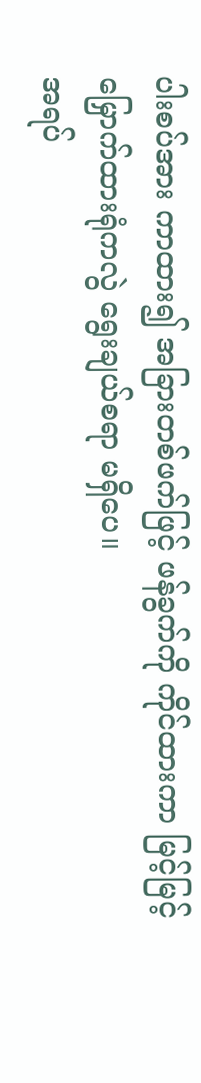ပါးစပ်အား ကာထား၍ အခြားတစ်ဖက်ဖြင့် ဖန်ခွက်ကို ကိုင်ထားကာ မြင့်မြင့်မြှောက်ထားရုံကလွဲ ရွေးချယ်စရာ မရှိပေ။
အရပ်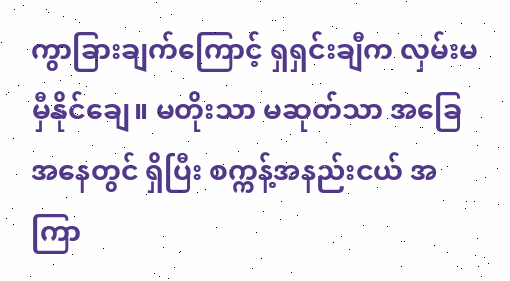ကွာခြားချက်ကြောင့် ရှရှင်းချီက လှမ်းမမှီနိုင်ချေ။ မတိုးသာ မဆုတ်သာ အခြေအနေတွင် ရှိပြီး စက္ကန့်အနည်းငယ် အကြာ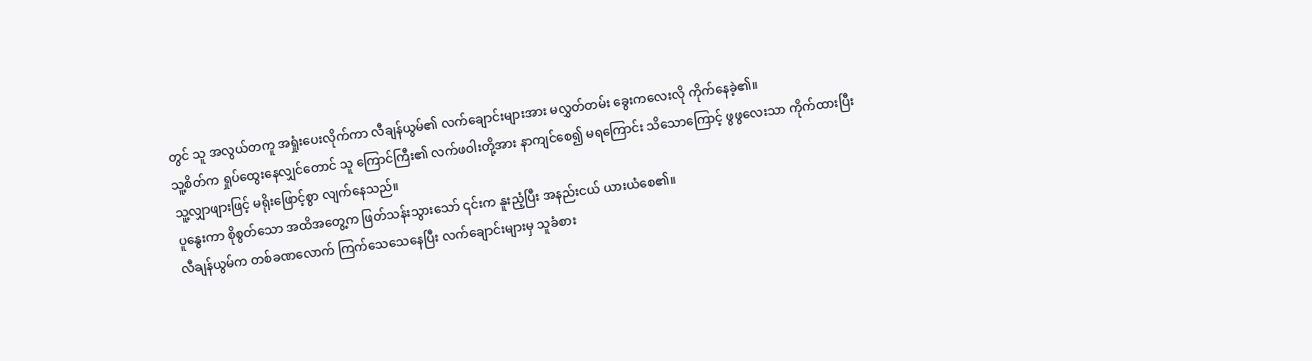တွင် သူ အလွယ်တကူ အရှုံးပေးလိုက်ကာ လီချန်ယွမ်၏ လက်ချောင်းများအား မလွှတ်တမ်း ခွေးကလေးလို ကိုက်နေခဲ့၏။
သူ့စိတ်က ရှုပ်ထွေးနေလျှင်တောင် သူ ကြောင်ကြီး၏ လက်ဖဝါးတို့အား နာကျင်စေ၍ မရကြောင်း သိသောကြောင့် ဖွဖွလေးသာ ကိုက်ထားပြီး သူ့လျှာဖျားဖြင့် မရိုးဖြောင့်စွာ လျက်နေသည်။
ပူနွေးကာ စိုစွတ်သော အထိအတွေ့က ဖြတ်သန်းသွားသော် ၎င်းက နူးညံ့ပြီး အနည်းငယ် ယားယံစေ၏။
လီချန်ယွမ်က တစ်ခဏလောက် ကြက်သေသေနေပြီး လက်ချောင်းများမှ သူခံစား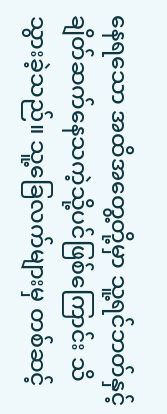နေရသော အထိအတွေ့တို့မှာ သူ့ရင်ဘတ်နှင့် ချိတ်ဆက်နေသကဲ့သို့ပင်ဖြစ်ကြောင်း သိသွားခဲ့သည်။ သူ့ခြေလက်များမှ တစ်ဆင့်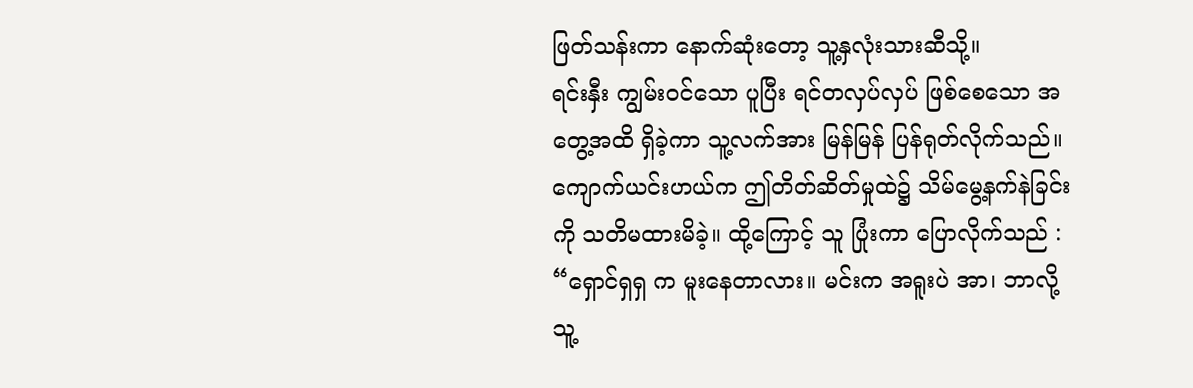ဖြတ်သန်းကာ နောက်ဆုံးတော့ သူ့နှလုံးသားဆီသို့။
ရင်းနှီး ကျွမ်းဝင်သော ပူပြီး ရင်တလှပ်လှပ် ဖြစ်စေသော အတွေ့အထိ ရှိခဲ့ကာ သူ့လက်အား မြန်မြန် ပြန်ရုတ်လိုက်သည်။
ကျောက်ယင်းဟယ်က ဤတိတ်ဆိတ်မှုထဲ၌ သိမ်မွေ့နက်နဲခြင်းကို သတိမထားမိခဲ့။ ထို့ကြောင့် သူ ပြုံးကာ ပြောလိုက်သည် : “ရှောင်ရှရှ က မူးနေတာလား။ မင်းက အရူးပဲ အာ၊ ဘာလို့ သူ့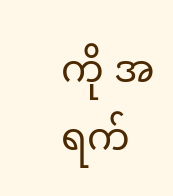ကို အရက်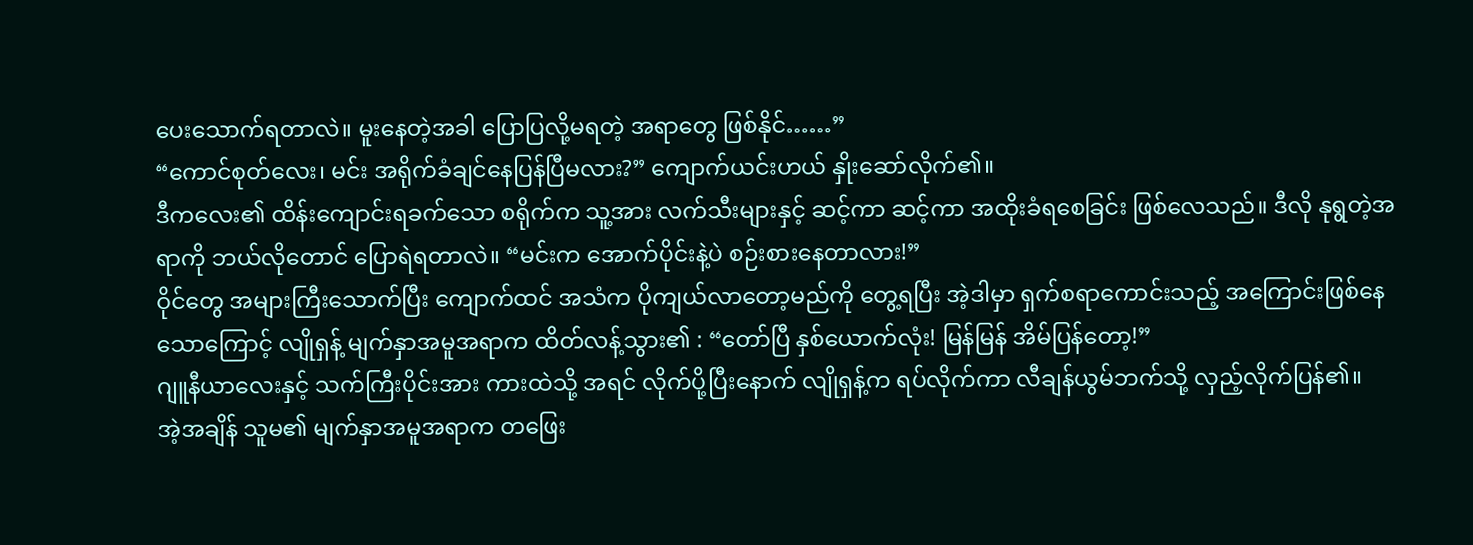ပေးသောက်ရတာလဲ။ မူးနေတဲ့အခါ ပြောပြလို့မရတဲ့ အရာတွေ ဖြစ်နိုင်……”
“ကောင်စုတ်လေး၊ မင်း အရိုက်ခံချင်နေပြန်ပြီမလား?” ကျောက်ယင်းဟယ် နှိုးဆော်လိုက်၏။
ဒီကလေး၏ ထိန်းကျောင်းရခက်သော စရိုက်က သူ့အား လက်သီးများနှင့် ဆင့်ကာ ဆင့်ကာ အထိုးခံရစေခြင်း ဖြစ်လေသည်။ ဒီလို နုရွတဲ့အရာကို ဘယ်လိုတောင် ပြောရဲရတာလဲ။ “မင်းက အောက်ပိုင်းနဲ့ပဲ စဉ်းစားနေတာလား!”
ဝိုင်တွေ အများကြီးသောက်ပြီး ကျောက်ထင် အသံက ပိုကျယ်လာတော့မည်ကို တွေ့ရပြီး အဲ့ဒါမှာ ရှက်စရာကောင်းသည့် အကြောင်းဖြစ်နေသောကြောင့် လျိုရှန့် မျက်နှာအမူအရာက ထိတ်လန့်သွား၏ : “တော်ပြီ နှစ်ယောက်လုံး! မြန်မြန် အိမ်ပြန်တော့!”
ဂျူနီယာလေးနှင့် သက်ကြီးပိုင်းအား ကားထဲသို့ အရင် လိုက်ပို့ပြီးနောက် လျိုရှန့်က ရပ်လိုက်ကာ လီချန်ယွမ်ဘက်သို့ လှည့်လိုက်ပြန်၏။
အဲ့အချိန် သူမ၏ မျက်နှာအမူအရာက တဖြေး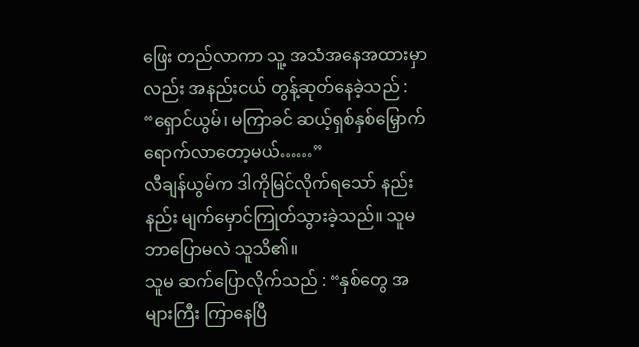ဖြေး တည်လာကာ သူ့ အသံအနေအထားမှာလည်း အနည်းငယ် တွန့်ဆုတ်နေခဲ့သည် : “ရှောင်ယွမ်၊ မကြာခင် ဆယ့်ရှစ်နှစ်မြှောက် ရောက်လာတော့မယ်……”
လီချန်ယွမ်က ဒါကိုမြင်လိုက်ရသော် နည်းနည်း မျက်မှောင်ကြုတ်သွားခဲ့သည်။ သူမ ဘာပြောမလဲ သူသိ၏။
သူမ ဆက်ပြောလိုက်သည် : “နှစ်တွေ အများကြီး ကြာနေပြီ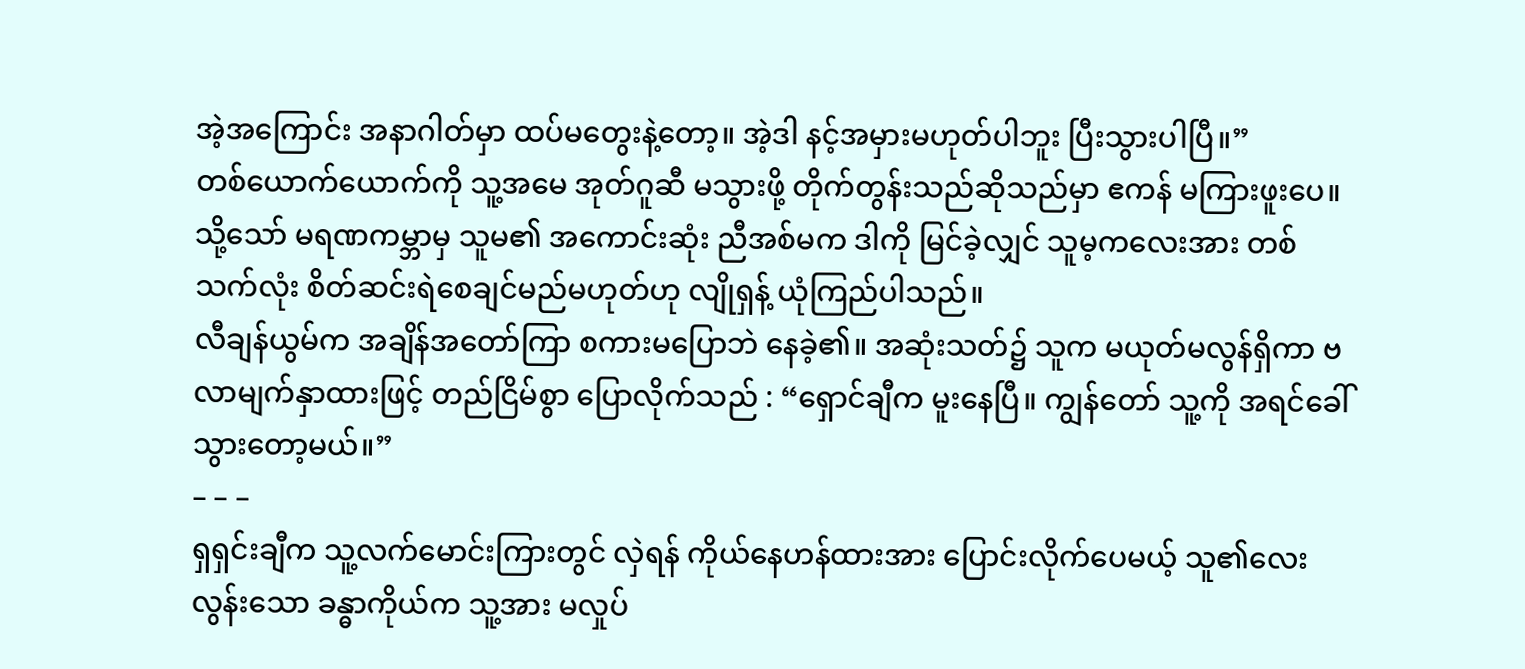အဲ့အကြောင်း အနာဂါတ်မှာ ထပ်မတွေးနဲ့တော့။ အဲ့ဒါ နင့်အမှားမဟုတ်ပါဘူး ပြီးသွားပါပြီ။”
တစ်ယောက်ယောက်ကို သူ့အမေ အုတ်ဂူဆီ မသွားဖို့ တိုက်တွန်းသည်ဆိုသည်မှာ ဧကန် မကြားဖူးပေ။
သို့သော် မရဏကမ္ဘာမှ သူမ၏ အကောင်းဆုံး ညီအစ်မက ဒါကို မြင်ခဲ့လျှင် သူမ့ကလေးအား တစ်သက်လုံး စိတ်ဆင်းရဲစေချင်မည်မဟုတ်ဟု လျိုရှန့် ယုံကြည်ပါသည်။
လီချန်ယွမ်က အချိန်အတော်ကြာ စကားမပြောဘဲ နေခဲ့၏။ အဆုံးသတ်၌ သူက မယုတ်မလွန်ရှိကာ ဗလာမျက်နှာထားဖြင့် တည်ငြိမ်စွာ ပြောလိုက်သည် : “ရှောင်ချီက မူးနေပြီ။ ကျွန်တော် သူ့ကို အရင်ခေါ်သွားတော့မယ်။”
– – –
ရှရှင်းချီက သူ့လက်မောင်းကြားတွင် လှဲရန် ကိုယ်နေဟန်ထားအား ပြောင်းလိုက်ပေမယ့် သူ၏လေးလွန်းသော ခန္ဓာကိုယ်က သူ့အား မလှုပ်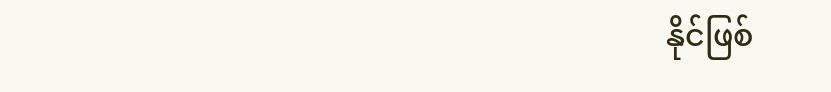နိုင်ဖြစ်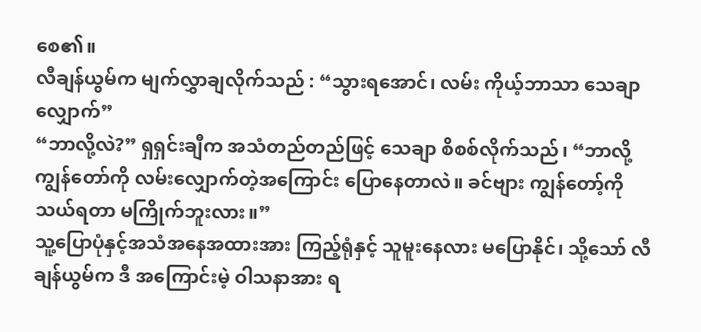စေ၏။
လီချန်ယွမ်က မျက်လွှာချလိုက်သည် : “သွားရအောင်၊ လမ်း ကိုယ့်ဘာသာ သေချာလျှောက်”
“ဘာလို့လဲ?” ရှရှင်းချီက အသံတည်တည်ဖြင့် သေချာ စိစစ်လိုက်သည်၊ “ဘာလို့ ကျွန်တော်ကို လမ်းလျှောက်တဲ့အကြောင်း ပြောနေတာလဲ။ ခင်ဗျား ကျွန်တော့်ကို သယ်ရတာ မကြိုက်ဘူးလား။”
သူ့ပြောပုံနှင့်အသံအနေအထားအား ကြည့်ရုံနှင့် သူမူးနေလား မပြောနိုင်၊ သို့သော် လီချန်ယွမ်က ဒီ အကြောင်းမဲ့ ဝါသနာအား ရ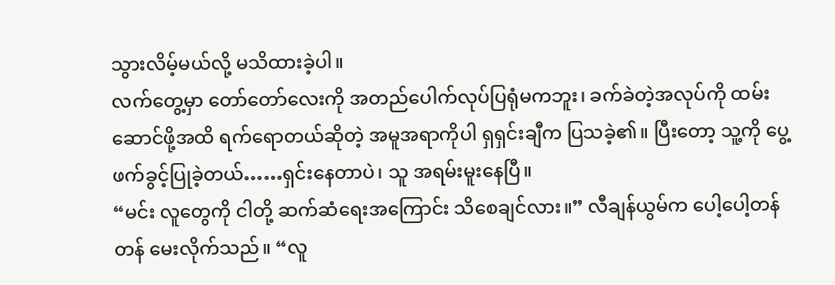သွားလိမ့်မယ်လို့ မသိထားခဲ့ပါ။
လက်တွေ့မှာ တော်တော်လေးကို အတည်ပေါက်လုပ်ပြရုံမကဘူး၊ ခက်ခဲတဲ့အလုပ်ကို ထမ်းဆောင်ဖို့အထိ ရက်ရောတယ်ဆိုတဲ့ အမူအရာကိုပါ ရှရှင်းချီက ပြသခဲ့၏။ ပြီးတော့ သူ့ကို ပွေ့ဖက်ခွင့်ပြုခဲ့တယ်……ရှင်းနေတာပဲ၊ သူ အရမ်းမူးနေပြီ။
“မင်း လူတွေကို ငါတို့ ဆက်ဆံရေးအကြောင်း သိစေချင်လား။” လီချန်ယွမ်က ပေါ့ပေါ့တန်တန် မေးလိုက်သည်။ “လူ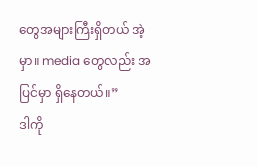တွေအများကြီးရှိတယ် အဲ့မှာ။ media တွေလည်း အပြင်မှာ ရှိနေတယ်။”
ဒါကို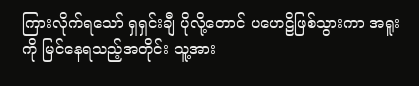ကြားလိုက်ရသော် ရှရှင်းချီ ပိုလို့တောင် ပဟေဠိဖြစ်သွားကာ အရူးကို မြင်နေရသည့်အတိုင်း သူ့အား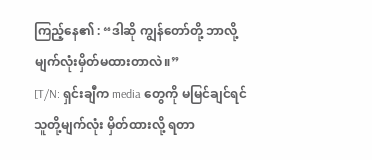ကြည့်နေ၏ : “ဒါဆို ကျွန်တော်တို့ ဘာလို့ မျက်လုံးမှိတ်မထားတာလဲ။”
[T/N: ရှင်းချီက media တွေကို မမြင်ချင်ရင် သူတို့မျက်လုံး မှိတ်ထားလို့ ရတာ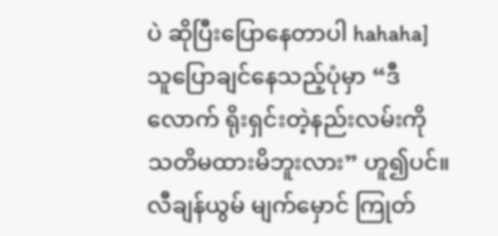ပဲ ဆိုပြီးပြောနေတာပါ hahaha]
သူပြောချင်နေသည့်ပုံမှာ “ဒီလောက် ရိုးရှင်းတဲ့နည်းလမ်းကို သတိမထားမိဘူးလား” ဟူ၍ပင်။
လီချန်ယွမ် မျက်မှောင် ကြုတ်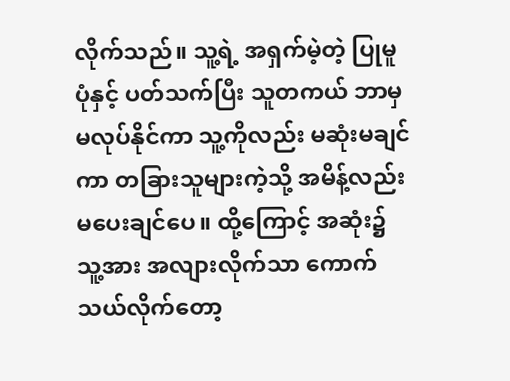လိုက်သည်။ သူ့ရဲ့ အရှက်မဲ့တဲ့ ပြုမူပုံနှင့် ပတ်သက်ပြီး သူတကယ် ဘာမှမလုပ်နိုင်ကာ သူ့ကိုလည်း မဆုံးမချင်ကာ တခြားသူများကဲ့သို့ အမိန့်လည်း မပေးချင်ပေ။ ထို့ကြောင့် အဆုံး၌ သူ့အား အလျားလိုက်သာ ကောက်သယ်လိုက်တော့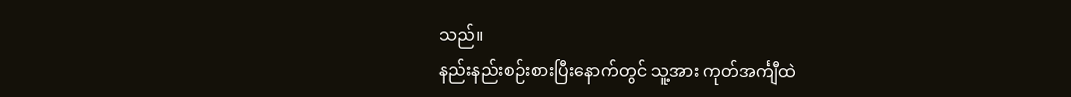သည်။
နည်းနည်းစဉ်းစားပြီးနောက်တွင် သူ့အား ကုတ်အင်္ကျီထဲ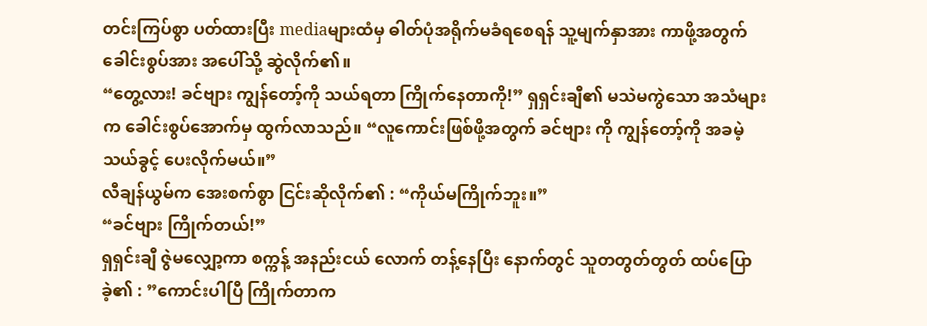တင်းကြပ်စွာ ပတ်ထားပြီး mediaများထံမှ ဓါတ်ပုံအရိုက်မခံရစေရန် သူ့မျက်နှာအား ကာဖို့အတွက် ခေါင်းစွပ်အား အပေါ်သို့ ဆွဲလိုက်၏။
“တွေ့လား! ခင်ဗျား ကျွန်တော့်ကို သယ်ရတာ ကြိုက်နေတာကို!” ရှရှင်းချီ၏ မသဲမကွဲသော အသံများက ခေါင်းစွပ်အောက်မှ ထွက်လာသည်။ “လူကောင်းဖြစ်ဖို့အတွက် ခင်ဗျား ကို ကျွန်တော့်ကို အခမဲ့ သယ်ခွင့် ပေးလိုက်မယ်။”
လီချန်ယွမ်က အေးစက်စွာ ငြင်းဆိုလိုက်၏ : “ကိုယ်မကြိုက်ဘူး။”
“ခင်ဗျား ကြိုက်တယ်!”
ရှရှင်းချီ ဇွဲမလျှော့ကာ စက္ကန့် အနည်းငယ် လောက် တန့်နေပြီး နောက်တွင် သူတတွတ်တွတ် ထပ်ပြောခဲ့၏ : ”ကောင်းပါပြီ ကြိုက်တာက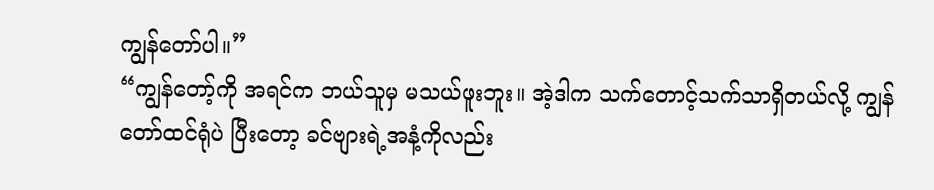ကျွန်တော်ပါ။”
“ကျွန်တော့်ကို အရင်က ဘယ်သူမှ မသယ်ဖူးဘူး။ အဲ့ဒါက သက်တောင့်သက်သာရှိတယ်လို့ ကျွန်တော်ထင်ရုံပဲ ပြီးတော့ ခင်ဗျားရဲ့အနံ့ကိုလည်း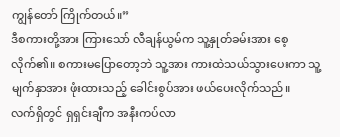ကျွန်တော် ကြိုက်တယ်။”
ဒီစကားတို့အား ကြားသော် လီချန်ယွမ်က သူ့နှုတ်ခမ်းအား စေ့လိုက်၏။ စကားမပြောတော့ဘဲ သူ့အား ကားထဲသယ်သွားပေးကာ သူ့မျက်နှာအား ဖုံးထားသည့် ခေါင်းစွပ်အား ဖယ်ပေးလိုက်သည်။
လက်ရှိတွင် ရှရှင်းချီက အနီးကပ်လာ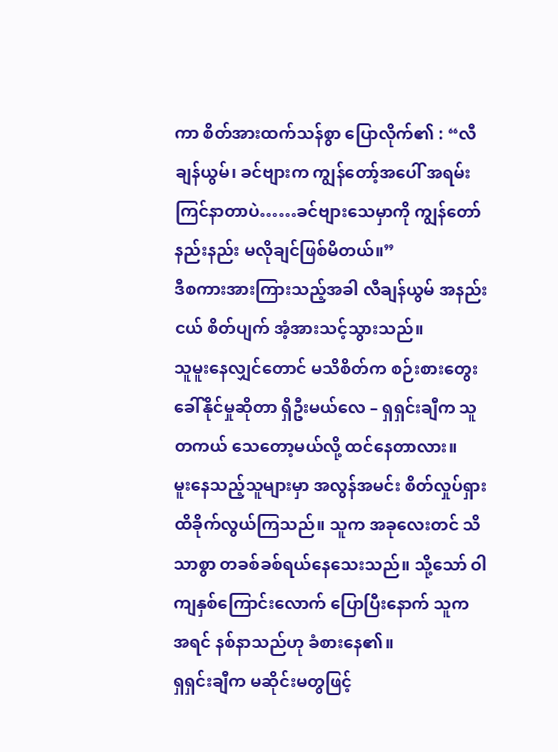ကာ စိတ်အားထက်သန်စွာ ပြောလိုက်၏ : “လီချန်ယွမ်၊ ခင်ဗျားက ကျွန်တော့်အပေါ် အရမ်းကြင်နာတာပဲ……ခင်ဗျားသေမှာကို ကျွန်တော် နည်းနည်း မလိုချင်ဖြစ်မိတယ်။”
ဒီစကားအားကြားသည့်အခါ လီချန်ယွမ် အနည်းငယ် စိတ်ပျက် အံ့အားသင့်သွားသည်။
သူမူးနေလျှင်တောင် မသိစိတ်က စဉ်းစားတွေးခေါ်နိုင်မှုဆိုတာ ရှိဦးမယ်လေ – ရှရှင်းချီက သူတကယ် သေတော့မယ်လို့ ထင်နေတာလား။
မူးနေသည့်သူများမှာ အလွန်အမင်း စိတ်လှုပ်ရှားထိခိုက်လွယ်ကြသည်။ သူက အခုလေးတင် သိသာစွာ တခစ်ခစ်ရယ်နေသေးသည်။ သို့သော် ဝါကျနှစ်ကြောင်းလောက် ပြောပြီးနောက် သူက အရင် နစ်နာသည်ဟု ခံစားနေ၏။
ရှရှင်းချီက မဆိုင်းမတွဖြင့်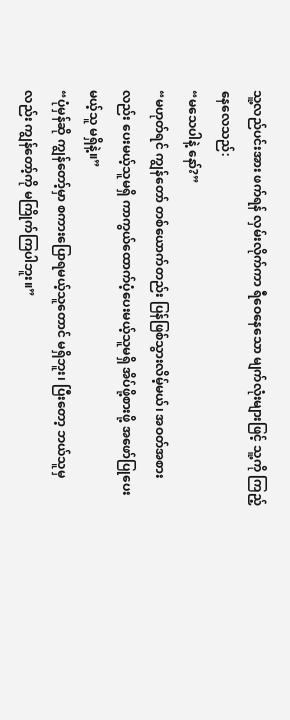သူ့လည်ပင်းအား ဖက်ရန် လှမ်းလိုက်ကာ ရီဝေနေသော မျက်လုံးများဖြင့် သူ့ကို ကြည့်နေလေသည်:
“မသေပါနဲ့ နော်?”
“မဟုတ်ရင် ကျွန်တော် တစ်ယောက်တည်း ပြန်ဖြစ်သွားလိမ့်မယ်၊ အဝတ်အစားလည်း ပေးမယ့်သူမရှိ ကာကွယ်ထောက်ပံ့ပေးမယ့်သူမရှိ အိပ်ဖို့စားဖို့ အဖော်ပြုပေးမယ့်သူ မရှိနဲ့။”
“ပုံမှန်ဆို ကျွန်တော့်မှာ စကားပြောရမယ့်သူတောင် မရှိဘူး၊ ပြီးတော့ ဘယ်သူမှလည်း ကျွန်တော့်ကို မကြိုက်ကြပါဘူး။”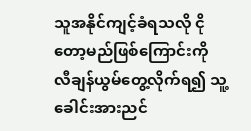သူအနိုင်ကျင့်ခံရသလို ငိုတော့မည်ဖြစ်ကြောင်းကို လီချန်ယွမ်တွေ့လိုက်ရ၍ သူ့ခေါင်းအားညင်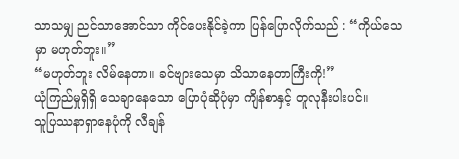သာသမျှ ညင်သာအောင်သာ ကိုင်ပေးနိုင်ခဲ့ကာ ပြန်ပြောလိုက်သည် : “ကိုယ်သေမှာ မဟုတ်ဘူး။”
“မဟုတ်ဘူး လိမ်နေတာ။ ခင်ဗျားသေမှာ သိသာနေတာကြီးကို!”
ယုံကြည်မှုရှိရှိ သေချာနေသော ပြောပုံဆိုပုံမှာ ကျိန်စာနှင့် တူလုနီးပါးပင်။
သူပြဿနာရှာနေပုံကို လီချန်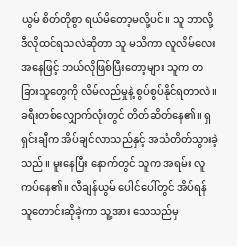ယွမ် စိတ်တိုစွာ ရယ်မိတော့မလို့ပင်။ သူ ဘာလို့ ဒီလိုထင်ရသလဲဆိုတာ သူ မသိကာ လူလိမ်လေးအနေဖြင့် ဘယ်လိုဖြစ်ပြီးတော့များ သူက တခြားသူတွေကို လိမ်လည်မှုနဲ့ စွပ်စွပ်နိုင်ရတာလဲ။
ခရီးတစ်လျှောက်လုံးတွင် တိတ်ဆိတ်နေ၏။ ရှရှင်းချီက အိပ်ချင်လာသည်နှင့် အသံတိတ်သွားခဲ့သည်။ မူးနေပြီး နောက်တွင် သူက အရမ်း လူကပ်နေ၏။ လီချန်ယွမ် ပေါင်ပေါ်တွင် အိပ်ရန် သူတောင်းဆိုခဲ့ကာ သူ့အား သေသည်မှ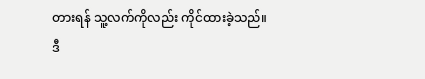တားရန် သူ့လက်ကိုလည်း ကိုင်ထားခဲ့သည်။
ဒီ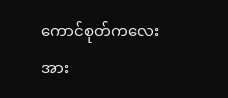ကောင်စုတ်ကလေးအား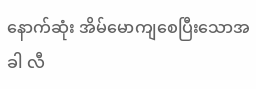နောက်ဆုံး အိမ်မောကျစေပြီးသောအခါ လီ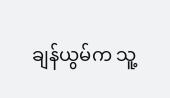ချန်ယွမ်က သူ့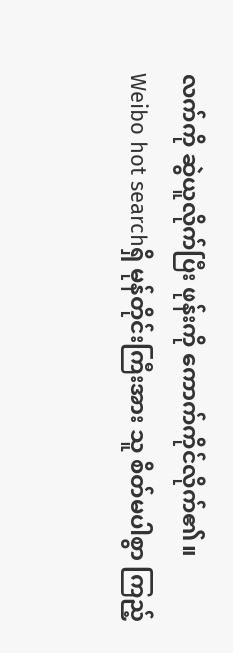လက်ကို ဆွဲယူလိုက်ပြီး ဖုန်းကို ကောက်ကိုင်လိုက်၏။
Weibo hot searchရှိ မုန်တိုင်းကြီးအား သူ စိတ်မပါစွာ ကြည့်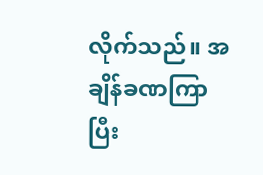လိုက်သည်။ အချိန်ခဏကြာပြီး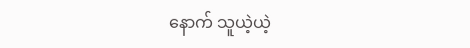နောက် သူယဲ့ယဲ့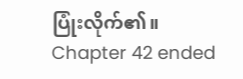ပြုံးလိုက်၏။
Chapter 42 ended